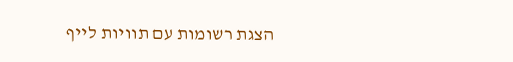הצגת רשומות עם תוויות לייף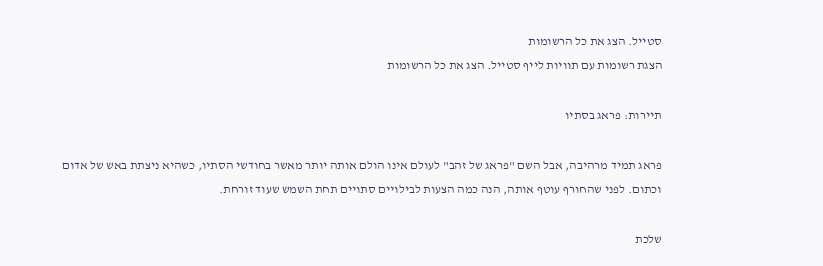סטייל. הצג את כל הרשומות
הצגת רשומות עם תוויות לייף סטייל. הצג את כל הרשומות

תיירות: פראג בסתיו

פראג תמיד מרהיבה, אבל השם "פראג של זהב" לעולם אינו הולם אותה יותר מאשר בחודשי הסתיו, כשהיא ניצתת באש של אדום וכתום. לפני שהחורף עוטף אותה, הנה כמה הצעות לבילויים סתויים תחת השמש שעוד זורחת.

שלכת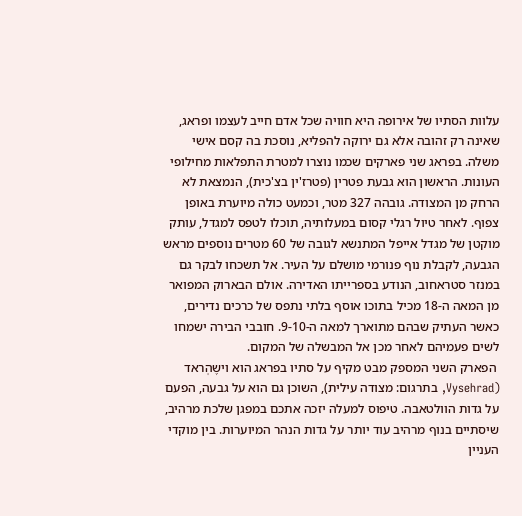עלוות הסתיו של אירופה היא חוויה שכל אדם חייב לעצמו ופראג, שאינה רק זהובה אלא גם ירוקה להפליא, נוסכת בה קסם אישי משלה. בפראג שני פארקים שכמו נוצרו למטרת התפלאות מחילופי העונות. הראשון הוא גבעת פטרין (פטרז'ין בצ'כית), הנמצאת לא הרחק מן המצודה. גובהה 327 מטר, וכמעט כולה מיוערת באופן צפוף. לאחר טיול רגלי קסום במעלותיה, תוכלו לטפס למגדל, עותק מוקטן של מגדל אייפל המתנשא לגובה של 60 מטרים נוספים מראש הגבעה, לקבלת נוף פנורמי מושלם על העיר. אל תשכחו לבקר גם במנזר סטראחוב, הנודע בספרייתו האדירה. אולם הבארוק המפואר מן המאה ה-18 מכיל בתוכו אוסף בלתי נתפס של כרכים נדירים, כאשר העתיק שבהם מתוארך למאה ה-9-10. חובבי הבירה ישמחו לשים פעמיהם לאחר מכן אל המבשלה של המקום.
 הפארק השני המספק מבט מקיף על סתיו בפראג הוא וישֶהְראד (Vysehrad, בתרגום: מצודה עילית), השוכן גם הוא על גבעה, הפעם על גדות הוולטאבה. טיפוס למעלה יזכה אתכם במפגן שלכת מרהיב, שיסתיים בנוף מרהיב עוד יותר על גדות הנהר המיוערות. בין מוקדי העניין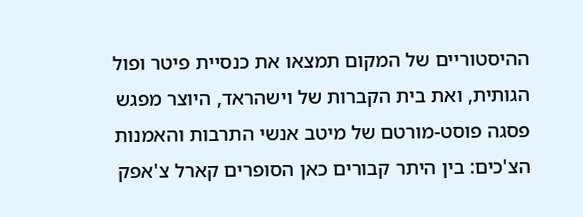ההיסטוריים של המקום תמצאו את כנסיית פיטר ופול הגותית, ואת בית הקברות של וישהראד, היוצר מפגש פסגה פוסט-מורטם של מיטב אנשי התרבות והאמנות הצ'כים: בין היתר קבורים כאן הסופרים קארל צ'אפק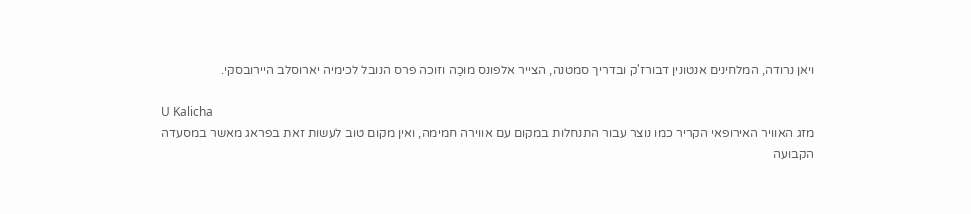ויאן נרודה, המלחינים אנטונין דבורז'ק ובדריך סמטנה, הצייר אלפונס מוּכַה וזוכה פרס הנובל לכימיה יארוסלב היירובסקי.

U Kalicha
מזג האוויר האירופאי הקריר כמו נוצר עבור התנחלות במקום עם אווירה חמימה, ואין מקום טוב לעשות זאת בפראג מאשר במסעדה הקבועה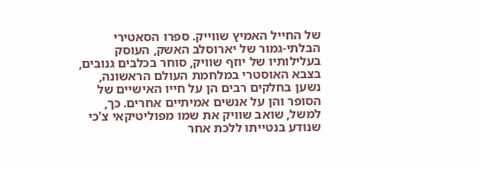של החייל האמיץ שווייק. ספרו הסאטירי הבלתי-גמור של יארוסלב האשק, העוסק בעלילותיו של יוזף שוויק, סוחר בכלבים גנובים, בצבא האוסטרי במלחמת העולם הראשונה, נשען בחלקים רבים הן על חייו האישיים של הסופר והן על אנשים אמיתיים אחרים. כך, למשל, שואב שוויק את שמו מפוליטיקאי צ'כי שנודע בנטייתו ללכת אחר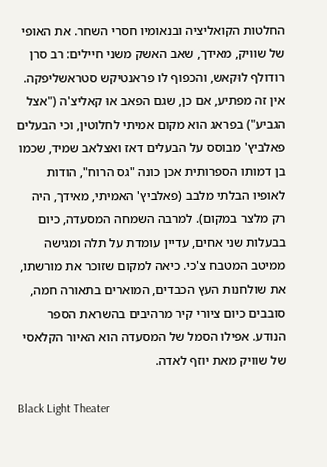החלטות הקואליציה ובנאומיו חסרי השחר. את האופי של שוויק, מאידך, שאב האשק משני חיילים: רב סרן רודולף לוּקאש, והכפוף לו פראנטיקש סטראשליפקה.
אין זה מפתיע, אם כן, שגם הפאב אוּ קאליצ'ה ("אצל הגביע") בפראג הוא מקום אמיתי לחלוטין, וכי הבעלים פאלביץ' מבוסס על הבעלים דאז ואצלאב שמיד, שכמו בן דמותו הספרותית אכן כונה "גס הרוח", הודות לאופיו הבלתי מלבב (פאלביץ' האמיתי, מאידך, היה רק מלצר במקום). למרבה השמחה המסעדה, כיום בבעלות שני אחים, עדיין עומדת על תלה ומגישה ממיטב המטבח צ'כי. כיאה למקום שזוכר את מורשתו, את שולחנות העץ הכבדים, המוארים בתאורה חמה, סובבים כיום ציורי קיר מרהיבים בהשראת הספר הנודע. אפילו הסמל של המסעדה הוא האיור הקלאסי של שוויק מאת יוזף לאדה.

Black Light Theater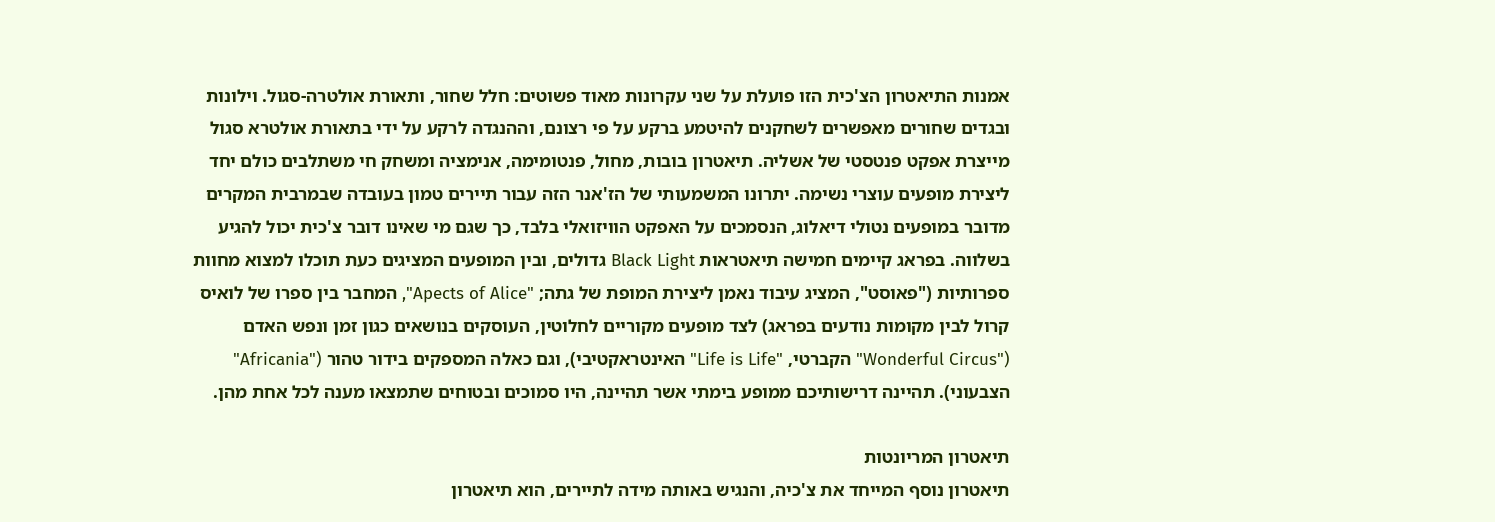אמנות התיאטרון הצ'כית הזו פועלת על שני עקרונות מאוד פשוטים: חלל שחור, ותאורת אולטרה-סגול. וילונות ובגדים שחורים מאפשרים לשחקנים להיטמע ברקע על פי רצונם, וההנגדה לרקע על ידי בתאורת אולטרא סגול מייצרת אפקט פנטסטי של אשליה. תיאטרון בובות, מחול, פנטומימה, אנימציה ומשחק חי משתלבים כולם יחד ליצירת מופעים עוצרי נשימה. יתרונו המשמעותי של הז'אנר הזה עבור תיירים טמון בעובדה שבמרבית המקרים מדובר במופעים נטולי דיאלוג, הנסמכים על האפקט הוויזואלי בלבד, כך שגם מי שאינו דובר צ'כית יכול להגיע בשלווה. בפראג קיימים חמישה תיאטראות Black Light גדולים, ובין המופעים המציגים כעת תוכלו למצוא מחוות ספרותיות ("פאוסט", המציג עיבוד נאמן ליצירת המופת של גתה; "Apects of Alice", המחבר בין ספרו של לואיס קרול לבין מקומות נודעים בפראג) לצד מופעים מקוריים לחלוטין, העוסקים בנושאים כגון זמן ונפש האדם ("Wonderful Circus" הקברטי, "Life is Life" האינטראקטיבי), וגם כאלה המספקים בידור טהור ("Africania" הצבעוני). תהיינה דרישותיכם ממופע בימתי אשר תהיינה, היו סמוכים ובטוחים שתמצאו מענה לכל אחת מהן.

תיאטרון המריונטות
תיאטרון נוסף המייחד את צ'כיה, והנגיש באותה מידה לתיירים, הוא תיאטרון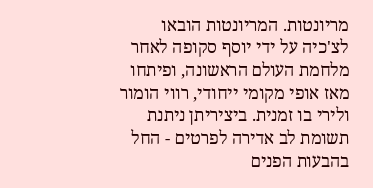מריונטות. המריונטות הובאו לצ'כיה על ידי יוסף סקופה לאחר מלחמת העולם הראשונה, ופיתחו מאז אופי מקומי ייחודי, רווי הומור ולירי בו זמנית. ביציריתן ניתנת תשומת לב אדירה לפרטים - החל בהבעות הפנים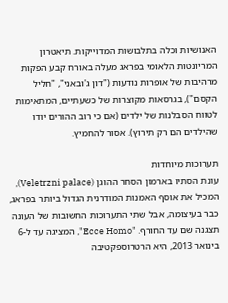האנושיות וכלה בתלבושות המדוייקות. תיאטרון המריונטות הלאומי בפראג מעלה באורח קבע הפקות מרהיבות של אופרות נודעות ("דון ג'ובאני", "חליל הקסם"), בגרסאות מקוצרות של כשעתיים, המתאימות לטווח הסבלנות של ילדים (אם כי רוב ההורים יודו שהילדים הם רק תירוץ). אסור להחמיץ.

תערוכות מיוחדות
עונת הסתיו בארמון הסחר ההוגן (Veletrzni palace), המכיל את אוסף האמנות המודרנית הגדול ביותר בפראג, כבר בעיצומה, אבל שתי התערוכות החשובות של העונה תצגנה שם עד החורף. "Ecce Homo", המציגה עד ל-6 בינואר 2013, היא הרטרוספקטיבה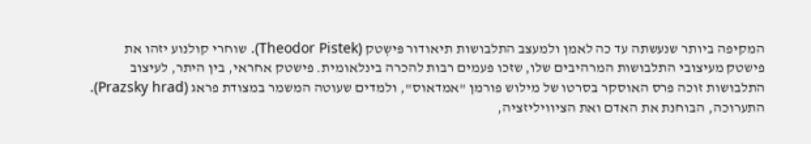המקיפה ביותר שנעשתה עד כה לאמן ולמעצב התלבושות תיאודור פּישְטק (Theodor Pistek). שוחרי קולנוע יזהו את פישטק מעיצובי התלבושות המרהיבים שלו, שזכו פעמים רבות להכרה בינלאומית. פישטק אחראי, בין היתר, לעיצוב התלבושות זוכה פרס האוסקר בסרטו של מילוש פורמן "אמדאוס", ולמדים שעוטה המשמר במצודת פראג (Prazsky hrad). התערוכה, הבוחנת את האדם ואת הציוויליזציה,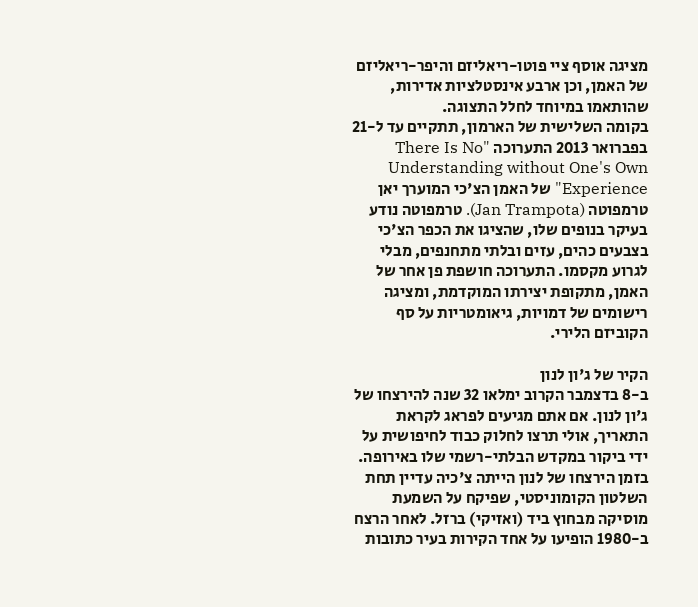מציגה אוסף ציי פוטו-ריאליזם והיפר-ריאליזם של האמן, וכן ארבע אינסטלציות אדירות, שהותאמו במיוחד לחלל התצוגה.
בקומה השלישית של הארמון, תתקיים עד ל-21 בפברואר 2013 התערוכה "There Is No Understanding without One's Own Experience" של האמן הצ'כי המוערך יאן טרמפוטה (Jan Trampota). טרמפוטה נודע בעיקר בנופים שלו, שהציגו את הכפר הצ'כי בצבעים כהים, עזים ובלתי מתחנפים, מבלי לגרוע מקסמו. התערוכה חושפת פן אחר של האמן, מתקופת יצירתו המוקדמת, ומציגה רישומים של דמויות, גיאומטריות על סף הקוביזם הלירי.

הקיר של ג'ון לנון
ב-8 בדצמבר הקרוב ימלאו 32 שנה להירצחו של ג'ון לנון. אם אתם מגיעים לפראג לקראת התאריך, אולי תרצו לחלוק כבוד לחיפושית על ידי ביקור במקדש הבלתי-רשמי שלו באירופה. בזמן הירצחו של לנון הייתה צ'כיה עדיין תחת השלטון הקומוניסטי, שפיקח על השמעת מוסיקה מבחוץ ביד (ואזיקי) ברזל. לאחר הרצח ב-1980 הופיעו על אחד הקירות בעיר כתובות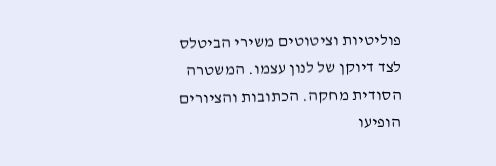פוליטיות וציטוטים משירי הביטלס לצד דיוקן של לנון עצמו. המשטרה הסודית מחקה. הכתובות והציורים הופיעו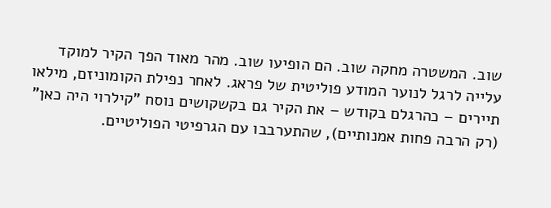שוב. המשטרה מחקה שוב. הם הופיעו שוב. מהר מאוד הפך הקיר למוקד עלייה לרגל לנוער המודע פוליטית של פראג. לאחר נפילת הקומוניזם, מילאו תיירים – כהרגלם בקודש – את הקיר גם בקשקושים נוסח "קילרוי היה כאן" (רק הרבה פחות אמנותיים), שהתערבבו עם הגרפיטי הפוליטיים.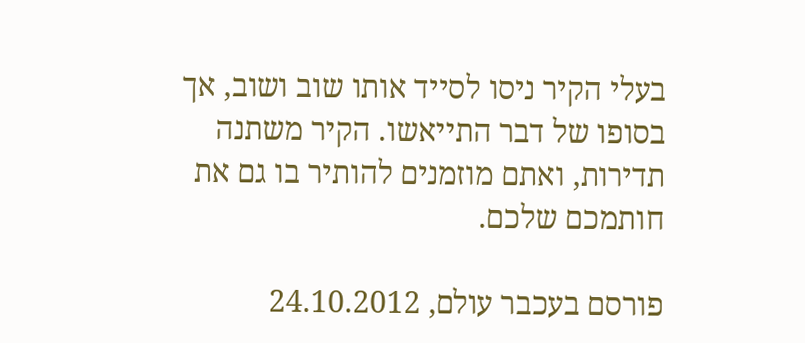בעלי הקיר ניסו לסייד אותו שוב ושוב, אך בסופו של דבר התייאשו. הקיר משתנה תדירות, ואתם מוזמנים להותיר בו גם את חותמכם שלכם.

פורסם בעכבר עולם, 24.10.2012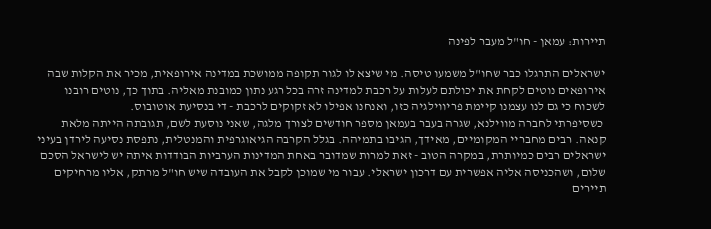תיירות: עמאן - חו"ל מעבר לפינה

ישראלים התרגלו כבר שחו"ל משמעו טיסה. מי שיצא לו לגור תקופה ממושכת במדינה אירופאית, מכיר את הקלות שבה אירופאים נוטים לקחת את יכולתם לעלות על רכבת למדינה זרה בכל רגע נתון כמובנת מאליה. בתוך כך, נוטים רובנו לשכוח כי גם לנו עצמנו קיימת פריווילגיה כזו, ואנחנו אפילו לא זקוקים לרכבת - די בנסיעת אוטובוס.
 כשסיפרתי לחברה מווילנא, שגרה בעבר בעמאן מספר חודשים לצורך מלגה, שאני נוסעת לשם, תגובתה הייתה מלאת קנאה. רבים מחבריי המקומיים, מאידך, הגיבו בתמיהה. בגלל הקרבה הגיאוגרפית והמנטלית, נתפסת נסיעה לירדן בעיני ישראלים רבים כמיותרת, במקרה הטוב - זאת למרות שמדובר באחת המדינות הערביות הבודדות איתה יש לישראל הסכם שלום, ושהכניסה אליה אפשרית עם דרכון ישראלי. עבור מי שמוכן לקבל את העובדה שיש חו"ל מרתק, אליו מרחיקים תיירים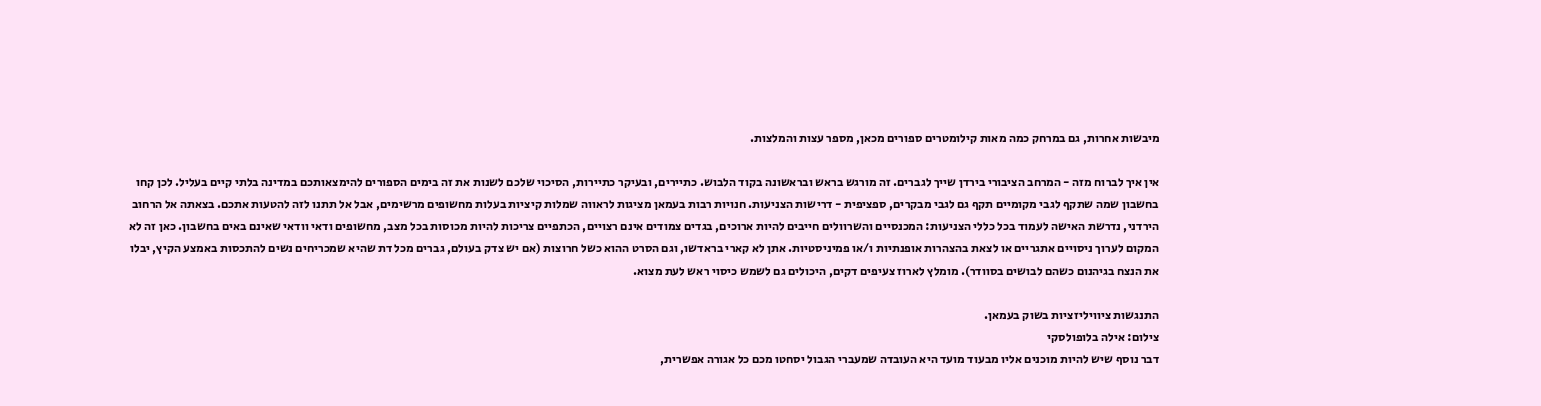מיבשות אחרות, גם במרחק כמה מאות קילומטרים ספורים מכאן, מספר עצות והמלצות.

אין איך לברוח מזה - המרחב הציבורי בירדן שייך לגברים. זה מורגש בראש ובראשונה בקוד הלבוש. כתיירים, ובעיקר כתיירות, הסיכוי שלכם לשנות את זה בימים הספורים להימצאותכם במדינה בלתי קיים בעליל. לכן קחו בחשבון שמה שתקף לגבי מקומיים תקף גם לגבי מבקרים, ספציפית - דרישות הצניעות. חנויות רבות בעמאן מציגות לראווה שמלות קיציות בעלות מחשופים מרשימים, אבל אל תתנו לזה להטעות אתכם. בצאתה אל הרחוב הירדני, נדרשת האישה לעמוד בכל כללי הצניעות: המכנסיים והשרוולים חייבים להיות ארוכים, בגדים צמודים אינם רצויים, הכתפיים צריכות להיות מכוסות בכל מצב, מחשופים ודאי וודאי שאינם באים בחשבון. כאן זה לא המקום לערוך ניסויים אתגריים או לצאת בהצהרות אופנתיות ו/או פמיניסטיות. אתן לא קארי בראדשו, וגם הסרט ההוא כשל חרוצות (אם יש צדק בעולם, גברים מכל דת שהיא שמכריחים נשים להתכסות באמצע הקיץ, יבלו את הנצח בגיהנום כשהם לבושים בסוודר). מומלץ לארוז צעיפים דקים, היכולים גם לשמש כיסוי ראש לעת מצוא.

התנגשות ציוויליזציות בשוק בעמאן.
צילום: אילה בלופולסקי
דבר נוסף שיש להיות מוכנים אליו מבעוד מועד היא העובדה שמעברי הגבול יסחטו מכם כל אגורה אפשרית,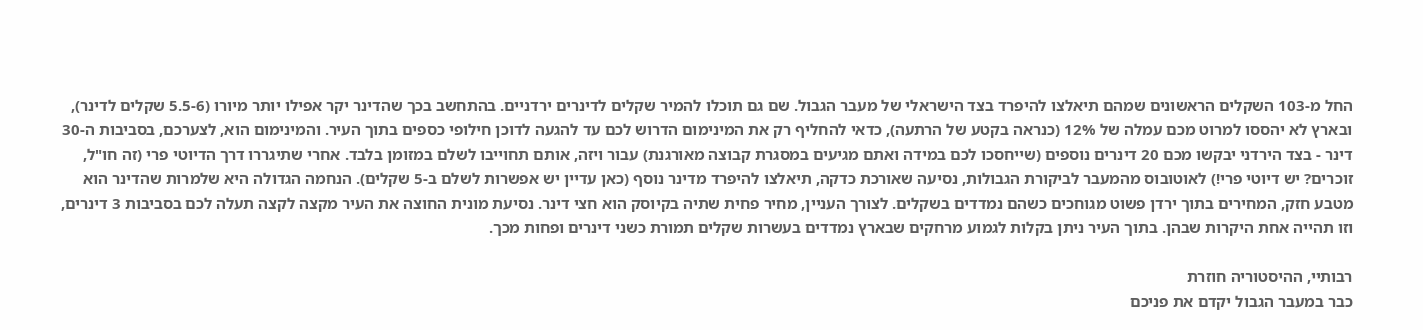החל מ-103 השקלים הראשונים שמהם תיאלצו להיפרד בצד הישראלי של מעבר הגבול. שם גם תוכלו להמיר שקלים לדינרים ירדניים. בהתחשב בכך שהדינר יקר אפילו יותר מיורו (5.5-6 שקלים לדינר), ובארץ לא יהססו למרוט מכם עמלה של 12% (כנראה בקטע של הרתעה), כדאי להחליף רק את המינימום הדרוש לכם עד להגעה לדוכן חילופי כספים בתוך העיר. והמינימום הוא, לצערכם, בסביבות ה-30 דינר - בצד הירדני יבקשו מכם 20 דינרים נוספים (שייחסכו לכם במידה ואתם מגיעים במסגרת קבוצה מאורגנת) עבור ויזה, אותם תחוייבו לשלם במזומן בלבד. אחרי שתיגררו דרך הדיוטי פרי (זה חו"ל, זוכרים? יש דיוטי פרי!) לאוטובוס מהמעבר לביקורת הגבולות, נסיעה שאורכת כדקה, תיאלצו להיפרד מדינר נוסף (כאן עדיין יש אפשרות לשלם ב-5 שקלים). הנחמה הגדולה היא שלמרות שהדינר הוא מטבע חזק, המחירים בתוך ירדן פשוט מגוחכים כשהם נמדדים בשקלים. לצורך העניין, מחיר פחית שתיה בקיוסק הוא חצי דינר. נסיעת מונית החוצה את העיר מקצה לקצה תעלה לכם בסביבות 3 דינרים, וזו תהייה אחת היקרות שבהן. בתוך העיר ניתן בקלות לגמוע מרחקים שבארץ נמדדים בעשרות שקלים תמורת כשני דינרים ופחות מכך.

רבותיי, ההיסטוריה חוזרת
כבר במעבר הגבול יקדם את פניכם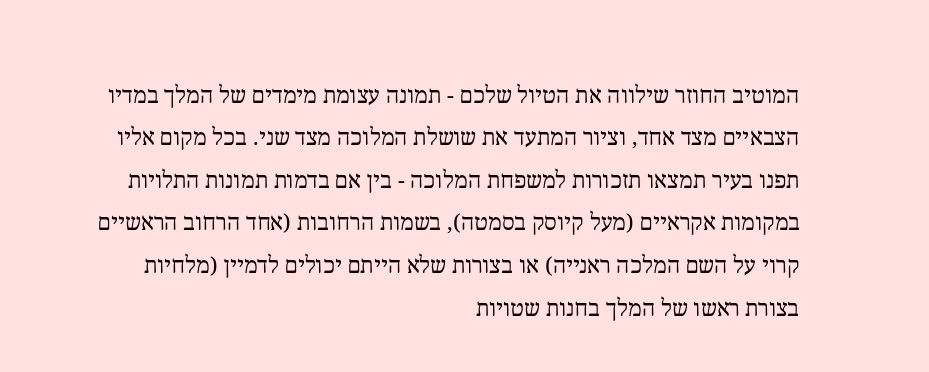המוטיב החוזר שילווה את הטיול שלכם - תמונה עצומת מימדים של המלך במדיו הצבאיים מצד אחד, וציור המתעד את שושלת המלוכה מצד שני. בכל מקום אליו תפנו בעיר תמצאו תזכורות למשפחת המלוכה - בין אם בדמות תמונות התלויות במקומות אקראיים (מעל קיוסק בסמטה), בשמות הרחובות (אחד הרחוב הראשיים קרוי על השם המלכה ראנייה) או בצורות שלא הייתם יכולים לדמיין (מלחיות בצורת ראשו של המלך בחנות שטויות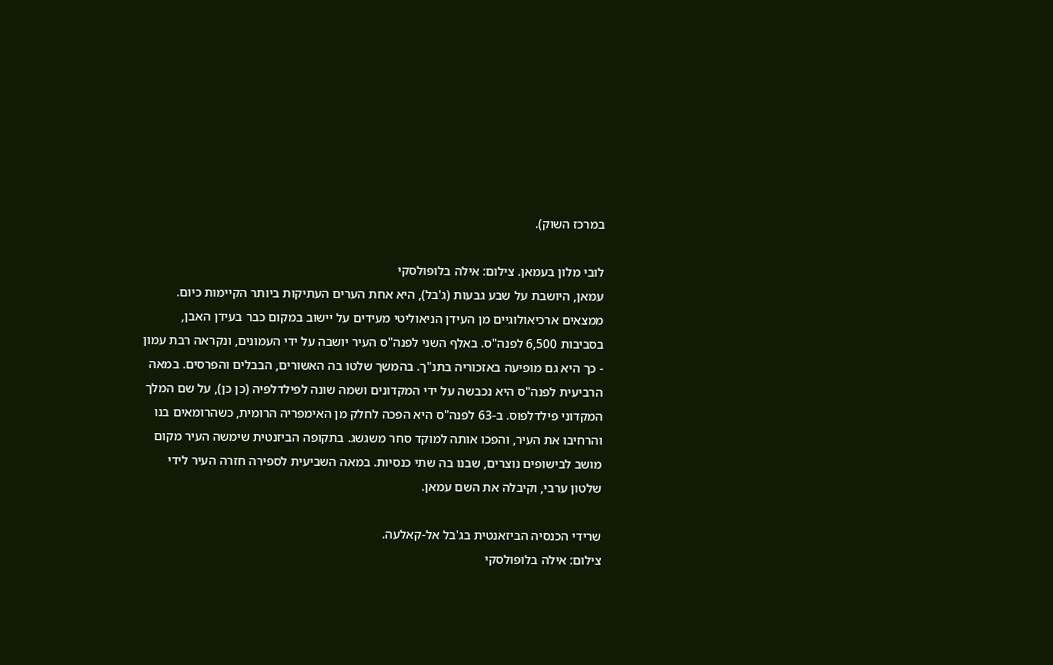במרכז השוק).

לובי מלון בעמאן. צילום: אילה בלופולסקי
עמאן, היושבת על שבע גבעות (ג'בל), היא אחת הערים העתיקות ביותר הקיימות כיום. ממצאים ארכיאולוגיים מן העידן הניאוליטי מעידים על יישוב במקום כבר בעידן האבן, בסביבות 6,500 לפנה"ס. באלף השני לפנה"ס העיר יושבה על ידי העמונים, ונקראה רבת עמון - כך היא גם מופיעה באזכוריה בתנ"ך. בהמשך שלטו בה האשורים, הבבלים והפרסים. במאה הרביעית לפנה"ס היא נכבשה על ידי המקדונים ושמה שונה לפילדלפיה (כן כן), על שם המלך המקדוני פילדלפוס. ב-63 לפנה"ס היא הפכה לחלק מן האימפריה הרומית, כשהרומאים בנו והרחיבו את העיר, והפכו אותה למוקד סחר משגשג. בתקופה הביזנטית שימשה העיר מקום מושב לבישופים נוצרים, שבנו בה שתי כנסיות. במאה השביעית לספירה חזרה העיר לידי שלטון ערבי, וקיבלה את השם עמאן.

שרידי הכנסיה הביזאנטית בג'בל אל-קאלעה.
צילום: אילה בלופולסקי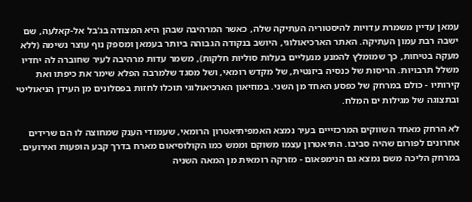עמאן עדיין משמרת עדויות להיסטוריה העתיקה שלה, כאשר המרהיבה שבהן היא המצודה בג'בל אל-קאלעה, שם ישבה רבת עמון העתיקה. האתר הארכיאולוגי, היושב בנקודה הגבוהה ביותר בעמאן ומספק נוף עוצר נשימה (ללא מעקה בטיחות, כך שמומלץ להמנע מנעליים בעלות סוליות חלקות), משמר עדות מרהיבה לעיר שחוברה לה יחדיו משלל תרבויות. הריסות של כנסיה ביזנטית, של מקדש רומאי, ושל מסגד שלמרבה הפלא שימר את כיפתו ואת קירותיו - כולם במרחק של כפסע האחד מן השני. במוזיאון הארכיאולוגי תוכלו לחזות בפסלונים מן העידן הניאוליטי ובתצוגה של מגילות ים המלח.

לא הרחק מאחד השווקים המרכזייים בעיר נמצא האמפיתיאטרון הרומאי, שעמודי הענק שמחוצה לו הם שרידים אחרונים לפורום שהיה סביבו. התיאטרון עצמו משוקם וממש כמו הקולוסיאום מארח בדרך קבע הופעות ואירועים. במרחק הליכה משם נמצא גם הנימפאום - מזרקה רומאית מן המאה השניה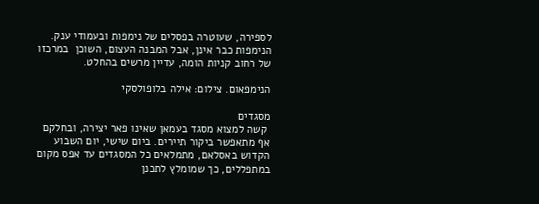לספירה, שעוטרה בפסלים של נימפות ובעמודי ענק. הנימפות כבר אינן, אבל המבנה העצום, השוכן  במרכזו של רחוב קניות הומה, עדיין מרשים בהחלט.

הנימפאום. צילום: אילה בלופולסקי

מסגדים
 קשה למצוא מסגד בעמאן שאינו פאר יצירה, ובחלקם אף מתאפשר ביקור תיירים. ביום שישי, יום השבוע הקדוש באסלאם, מתמלאים כל המסגדים עד אפס מקום במתפללים, כך שמומלץ לתכנן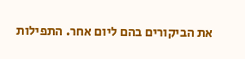את הביקורים בהם ליום אחר. התפילות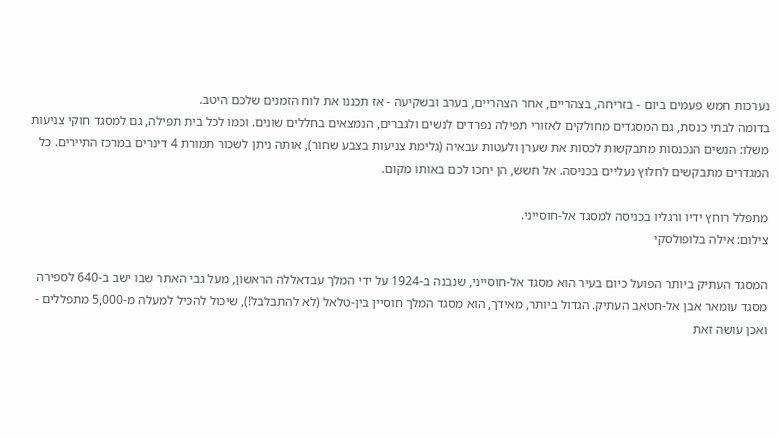נערכות חמש פעמים ביום - בזריחה, בצהריים, אחר הצהריים, בערב ובשקיעה - אז תכננו את לוח הזמנים שלכם היטב.
בדומה לבתי כנסת, גם המסגדים מחולקים לאזורי תפילה נפרדים לנשים ולגברים, הנמצאים בחללים שונים. וכמו לכל בית תפילה, גם למסגד חוקי צניעות משלו: הנשים הנכנסות מתבקשות לכסות את שערן ולעטות עבאיה (גלימת צניעות בצבע שחור), אותה ניתן לשכור תמורת 4 דינרים במרכז התיירים. כל המגדרים מתבקשים לחלוץ נעליים בכניסה. אל חשש, הן יחכו לכם באותו מקום.

מתפלל רוחץ ידיו ורגליו בכניסה למסגד אל-חוסייני.
צילום: אילה בלופולסקי

המסגד העתיק ביותר הפועל כיום בעיר הוא מסגד אל-חוסייני, שנבנה ב-1924 על ידי המלך עבדאללה הראשון, מעל גבי האתר שבו ישב ב-640 לספירה מסגד עומאר אבן אל-חטאב העתיק. הגדול ביותר, מאידך, הוא מסגד המלך חוסיין בין-טלאל (לא להתבלבל!), שיכול להכיל למעלה מ-5,000 מתפללים - ואכן עושה זאת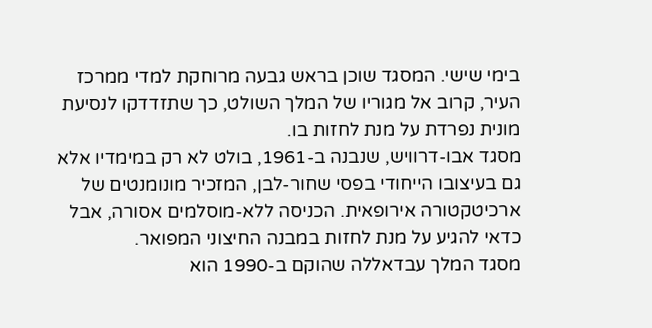בימי שישי. המסגד שוכן בראש גבעה מרוחקת למדי ממרכז העיר, קרוב אל מגוריו של המלך השולט, כך שתזדדקו לנסיעת מונית נפרדת על מנת לחזות בו.
מסגד אבו-דרוויש, שנבנה ב-1961, בולט לא רק במימדיו אלא גם בעיצובו הייחודי בפסי שחור-לבן, המזכיר מונומנטים של ארכיטקטורה אירופאית. הכניסה ללא-מוסלמים אסורה, אבל כדאי להגיע על מנת לחזות במבנה החיצוני המפואר.
מסגד המלך עבדאללה שהוקם ב-1990 הוא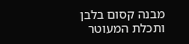מבנה קסום בלבן ותכלת המעוטר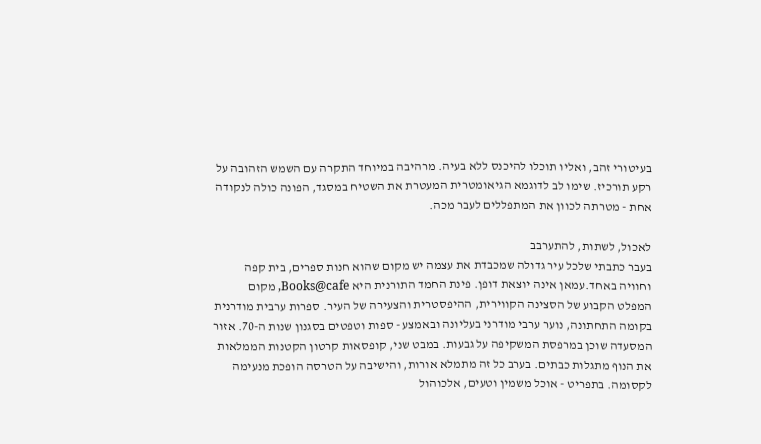בעיטורי זהב, ואליו תוכלו להיכנס ללא בעיה. מרהיבה במיוחד התקרה עם השמש הזהובה על רקע תורכיז. שימו לב לדוגמא הגיאומטרית המעטרת את השטיח במסגד, הפונה כולה לנקודה אחת - מטרתה לכוון את המתפללים לעבר מכה.

לאכול, לשתות, להתערבב
בעבר כתבתי שלכל עיר גדולה שמכבדת את עצמה יש מקום שהוא חנות ספרים, בית קפה וחוויה באחד.עמאן אינה יוצאת דופן. פינת החמד התורנית היא Books@cafe, מקום המפלט הקבוע של הסצינה הקווירית, ההיפסטרית והצעירה של העיר. ספרות ערבית מודרנית בקומה התחתונה, נוער ערבי מודרני בעליונה ובאמצע - ספות וטפטים בסגנון שנות ה-70. אזור המסעדה שוכן במרפסת המשקיפה על גבעות. במבט שני, קופסאות קרטון הקטנות הממלאות את הנוף מתגלות כבתים. בערב כל זה מתמלא אורות, והישיבה על הטרסה הופכת מנעימה לקסומה. בתפריט - אוכל משמין וטעים, אלכוהול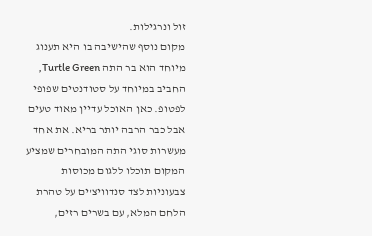זול ונרגילות.
מקום נוסף שהישיבה בו היא תענוג מיוחד הוא בר התה Turtle Green, החביב במיוחד על סטודנטים שפופי לפטופ. כאן האוכל עדיין מאוד טעים אבל כבר הרבה יותר בריא. את אחד מעשרות סוגי התה המובחרים שמציע המקום תוכלו ללגום מכוסות צבעוניות לצד סנדוויצ'ים על טהרת הלחם המלא, עם בשרים רזים,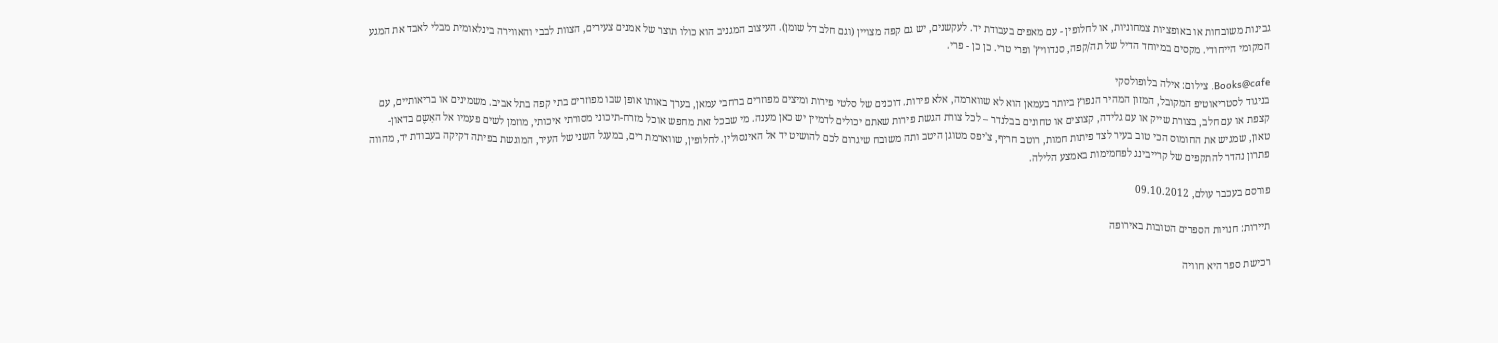גבינות משובחות או באופציות צמחוניות, או לחלופין - עם מאפים בעבודת יד. לעקשנים, יש גם קפה מצויין (וגם חלב דל שומן). העיצוב המגניב הוא כולו תוצר של אמנים צעירים, הצוות לבבי והאווירה בינלאומית מבלי לאבד את המגע המקומי הייחודי. מקסים במיוחד הדיל של תה/קפה, סנדוויץ' ופרי טרי. כן כן - פרי.

Books@cafe. צילום: אילה בלופולסקי
בניגוד לסטריאוטיפ המקובל, המזון המהיר הנפוץ ביותר בעמאן הוא לא שווארמה, אלא פירות. דוכנים של סלטי פירות ומיצים מפוזרים ברחבי עמאן, בערך באותו אופן שבו מפוזרים בתי קפה בתל אביב. משמינים או בריאותיים, עם קצפת או עם חלב, בצורת שייק או עם גלידה, קצוצים או טחונים בבלנדר – לכל צורת הגשת פירות שאתם יכולים לדמיין יש כאן מענה. מי שבכל זאת מחפש אוכל מזרח-תיכוני מסורתי איכותי, מוזמן לשים פעמיו אל האַשֶם בדאון-טאון, שמגיש את החומוס הכי טוב בעיר לצד פיתות חמות, רוטב חריף, צ'יפס מטוגן היטב ותה משובח שיגרום לכם להושיט יד אל האינסולין. לחלופין, שווארמת רים, במעגל השני של העיר, המוגשת בפיתה דקיקה בעבודת יד, מהווה פתרון נהדר להתקפים של קרייבינג לפחמימות באמצע הלילה.

פורסם בעכבר עולם, 09.10.2012

תיירות: חנויות הספרים הטובות באירופה

רכישת ספר היא חוויה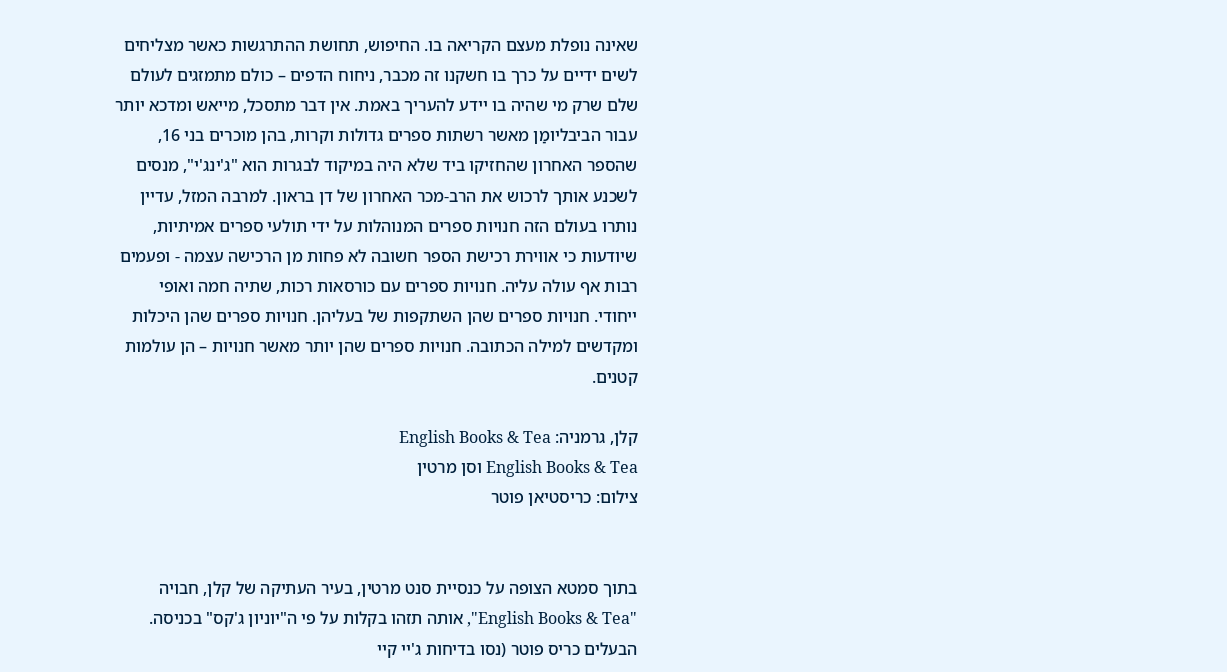שאינה נופלת מעצם הקריאה בו. החיפוש, תחושת ההתרגשות כאשר מצליחים לשים ידיים על כרך בו חשקנו זה מכבר, ניחוח הדפים – כולם מתמזגים לעולם שלם שרק מי שהיה בו יידע להעריך באמת. אין דבר מתסכל, מייאש ומדכא יותר עבור הביבליומַן מאשר רשתות ספרים גדולות וקרות, בהן מוכרים בני 16, שהספר האחרון שהחזיקו ביד שלא היה במיקוד לבגרות הוא "ג'ינג'י", מנסים לשכנע אותך לרכוש את הרב-מכר האחרון של דן בראון. למרבה המזל, עדיין נותרו בעולם הזה חנויות ספרים המנוהלות על ידי תולעי ספרים אמיתיות, שיודעות כי אווירת רכישת הספר חשובה לא פחות מן הרכישה עצמה - ופעמים רבות אף עולה עליה. חנויות ספרים עם כורסאות רכות, שתיה חמה ואופי ייחודי. חנויות ספרים שהן השתקפות של בעליהן. חנויות ספרים שהן היכלות ומקדשים למילה הכתובה. חנויות ספרים שהן יותר מאשר חנויות – הן עולמות קטנים.

קלן, גרמניה: English Books & Tea
English Books & Tea וסן מרטין
צילום: כריסטיאן פוטר


בתוך סמטא הצופה על כנסיית סנט מרטין, בעיר העתיקה של קלן, חבויה "English Books & Tea", אותה תזהו בקלות על פי ה"יוניון ג'קס" בכניסה. הבעלים כריס פוטר (נסו בדיחות ג'יי קיי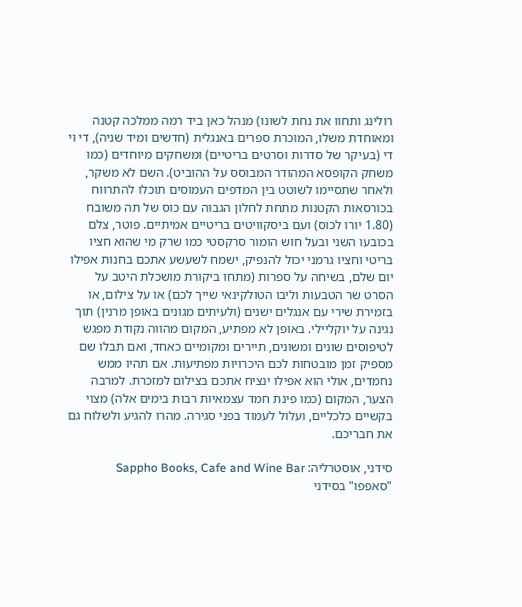רולינג ותחוו את נחת לשונו) מנהל כאן ביד רמה ממלכה קטנה ומאוחדת משלו, המוכרת ספרים באנגלית (חדשים ומיד שניה), די וי די (בעיקר של סדרות וסרטים בריטיים) ומשחקים מיוחדים (כמו משחק הקופסא המהודר המבוסס על ההוביט). השם לא משקר, ולאחר שתסיימו לשוטט בין המדפים העמוסים תוכלו להתרווח בכורסאות הקטנות מתחת לחלון הגבוה עם כוס של תה משובח (1.80 יורו לכוס) ועם ביסקוויטים בריטיים אמיתיים. פוטר, צלם בכובעו השני ובעל חוש הומור סרקסטי כמו שרק מי שהוא חציו בריטי וחציו גרמני יכול להנפיק, ישמח לשעשע אתכם בחנות אפילו יום שלם, בשיחה על ספרות (מתחו ביקורת מושכלת היטב על הסרט שר הטבעות וליבו הטולקינאי שייך לכם) או על צילום, או בזמירת שירי עם אנגלים ישנים (ולעיתים מגונים באופן מרנין) תוך נגינה על יוקליילי. באופן לא מפתיע, המקום מהווה נקודת מפגש לטיפוסים שונים ומשונים, תיירים ומקומיים כאחד, ואם תבלו שם מספיק זמן מובטחות לכם היכרויות מפתיעות. אם תהיו ממש נחמדים, אולי הוא אפילו ינציח אתכם בצילום למזכרת. למרבה הצער, המקום (כמו פינת חמד עצמאיות רבות בימים אלה) מצוי בקשיים כלכליים, ועלול לעמוד בפני סגירה. מהרו להגיע ולשלוח גם את חבריכם.

סידני, אוסטרליה: Sappho Books, Cafe and Wine Bar
"סאפפו" בסידני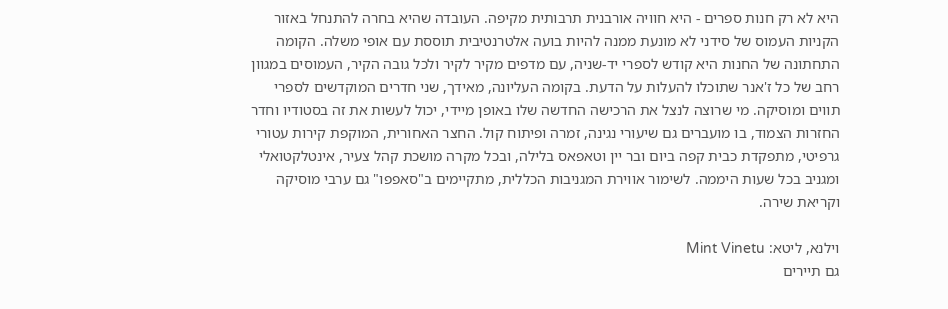היא לא רק חנות ספרים - היא חוויה אורבנית תרבותית מקיפה. העובדה שהיא בחרה להתנחל באזור הקניות העמוס של סידני לא מונעת ממנה להיות בועה אלטרנטיבית תוססת עם אופי משלה. הקומה התחתונה של החנות היא קודש לספרי יד-שניה, עם מדפים מקיר לקיר ולכל גובה הקיר, העמוסים במגוון רחב של כל ז'אנר שתוכלו להעלות על הדעת. בקומה העליונה, מאידך, שני חדרים המוקדשים לספרי תווים ומוסיקה. מי שרוצה לנצל את הרכישה החדשה שלו באופן מיידי, יכול לעשות את זה בסטודיו וחדר החזרות הצמוד, בו מועברים גם שיעורי נגינה, זמרה ופיתוח קול. החצר האחורית, המוקפת קירות עטורי גרפיטי, מתפקדת כבית קפה ביום ובר יין וטאפאס בלילה, ובכל מקרה מושכת קהל צעיר, אינטלקטואלי ומגניב בכל שעות היממה. לשימור אווירת המגניבות הכללית, מתקיימים ב"סאפפו" גם ערבי מוסיקה וקריאת שירה.

וילנא, ליטא: Mint Vinetu
גם תיירים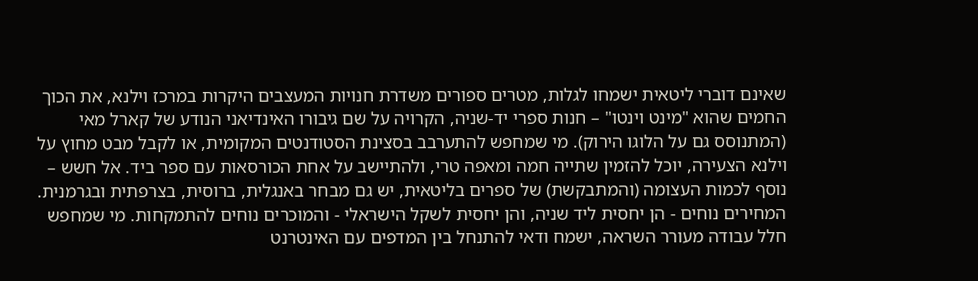שאינם דוברי ליטאית ישמחו לגלות, מטרים ספורים משדרת חנויות המעצבים היקרות במרכז וילנא, את הכוך החמים שהוא "מינט וינטו" – חנות ספרי יד-שניה, הקרויה על שם גיבורו האינדיאני הנודע של קארל מאי (המתנוסס גם על הלוגו הירוק). מי שמחפש להתערבב בסצינת הסטודנטים המקומית, או לקבל מבט מחוץ על וילנא הצעירה, יוכל להזמין שתייה חמה ומאפה טרי, ולהתיישב על אחת הכורסאות עם ספר ביד. אל חשש – נוסף לכמות העצומה (והמתבקשת) של ספרים בליטאית, יש גם מבחר באנגלית, ברוסית, בצרפתית ובגרמנית. המחירים נוחים - הן יחסית ליד שניה, והן יחסית לשקל הישראלי - והמוכרים נוחים להתמקחות. מי שמחפש חלל עבודה מעורר השראה, ישמח ודאי להתנחל בין המדפים עם האינטרנט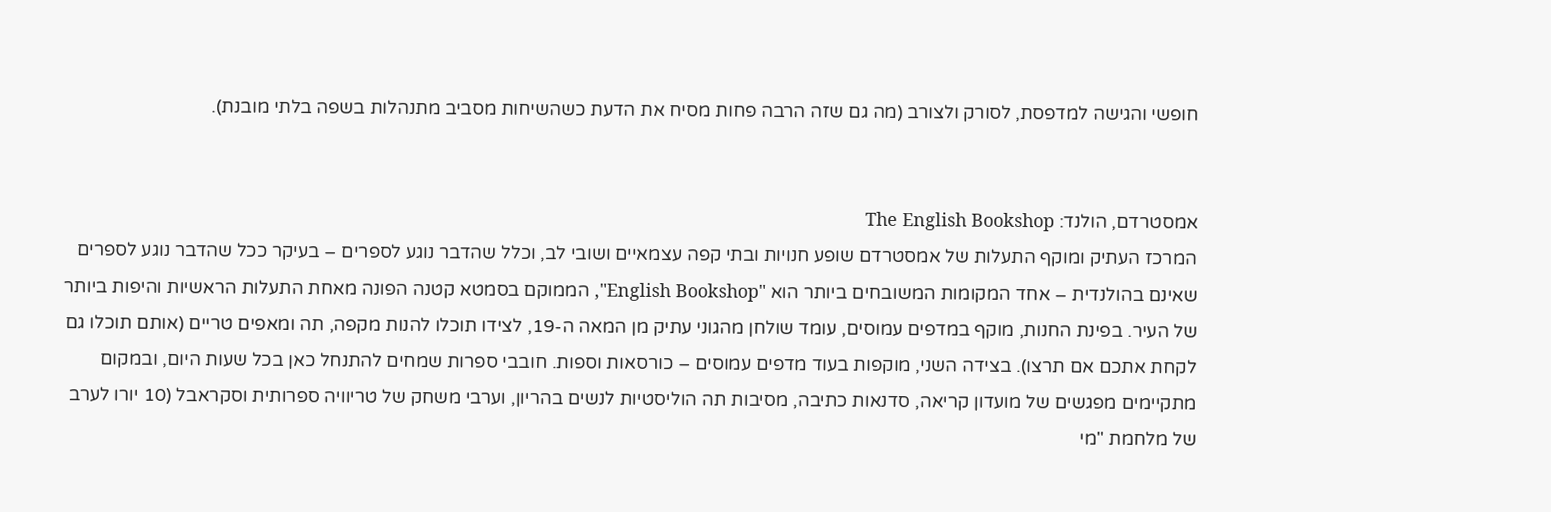חופשי והגישה למדפסת, לסורק ולצורב (מה גם שזה הרבה פחות מסיח את הדעת כשהשיחות מסביב מתנהלות בשפה בלתי מובנת).


אמסטרדם, הולנד: The English Bookshop
המרכז העתיק ומוקף התעלות של אמסטרדם שופע חנויות ובתי קפה עצמאיים ושובי לב, וכלל שהדבר נוגע לספרים – בעיקר ככל שהדבר נוגע לספרים שאינם בהולנדית – אחד המקומות המשובחים ביותר הוא "English Bookshop", הממוקם בסמטא קטנה הפונה מאחת התעלות הראשיות והיפות ביותר של העיר. בפינת החנות, מוקף במדפים עמוסים, עומד שולחן מהגוני עתיק מן המאה ה-19, לצידו תוכלו להנות מקפה, תה ומאפים טריים (אותם תוכלו גם לקחת אתכם אם תרצו). בצידה השני, מוקפות בעוד מדפים עמוסים – כורסאות וספות. חובבי ספרות שמחים להתנחל כאן בכל שעות היום, ובמקום מתקיימים מפגשים של מועדון קריאה, סדנאות כתיבה, מסיבות תה הוליסטיות לנשים בהריון, וערבי משחק של טריוויה ספרותית וסקראבל (10 יורו לערב של מלחמת "מי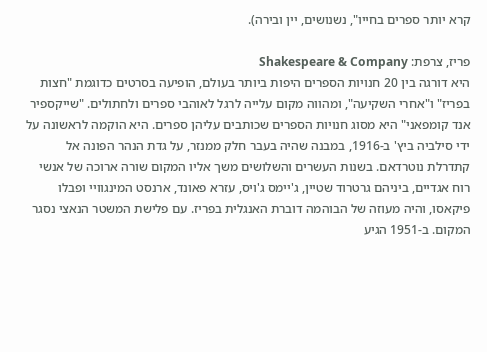קרא יותר ספרים בחייו", נשנושים, יין ובירה).

פריז, צרפת: Shakespeare & Company
היא דורגה בין 20 חנויות הספרים היפות ביותר בעולם, הופיעה בסרטים כדוגמת "חצות בפריז" ו"אחרי השקיעה", ומהווה מקום עלייה לרגל לאוהבי ספרים ולחתולים. "שייקספיר אנד קומפאני" היא מסוג חנויות הספרים שכותבים עליהן ספרים. היא הוקמה לראשונה על ידי סילביה ביץ' ב-1916, במבנה שהיה בעבר חלק ממנזר, על גדת הנהר הפונה אל קתדרלת נוטרדאם. בשנות העשרים והשלושים משך אליו המקום שורה ארוכה של אנשי רוח אגדיים, ביניהם גרטרוד שטיין, ג'יימס ג'ויס, עזרא פאונד, ארנסט המינגוויי ופבלו פיקאסו, והיה מעוזה של הבוהמה דוברת האנגלית בפריז. עם פלישת המשטר הנאצי נסגר המקום. ב-1951 הגיע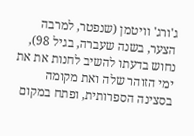ג'ורג' וויטמן (שנפטר, למרבה הצער, בשנה שעברה, בגיל 98), נחוש בדעתו להשיב לחנות את את ימי הזוהר שלה ואת מקומה בסצינה הספרותית, ופתח במקום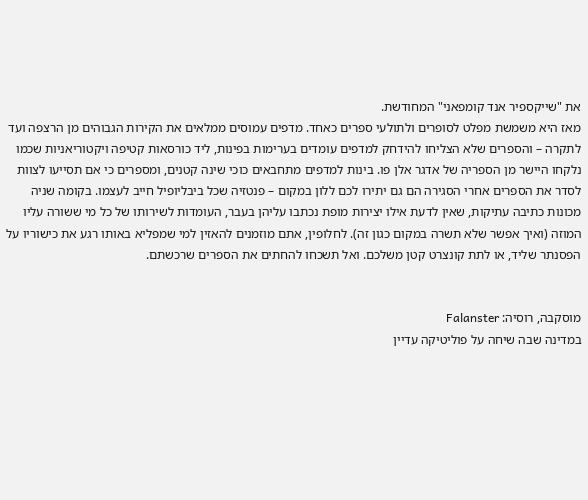את "שייקספיר אנד קומפאני" המחודשת.
מאז היא משמשת מפלט לסופרים ולתולעי ספרים כאחד. מדפים עמוסים ממלאים את הקירות הגבוהים מן הרצפה ועד לתקרה – והספרים שלא הצליחו להידחק למדפים עומדים בערימות בפינות, ליד כורסאות קטיפה ויקטוריאניות שכמו נלקחו היישר מן הספריה של אדגר אלן פו. בינות למדפים מתחבאים כוכי שינה קטנים, ומספרים כי אם תסייעו לצוות לסדר את הספרים אחרי הסגירה הם גם יתירו לכם ללון במקום – פנטזיה שכל ביבליופיל חייב לעצמו. בקומה שניה מכונות כתיבה עתיקות, שאין לדעת אילו יצירות מופת נכתבו עליהן בעבר, העומדות לשירותו של כל מי ששורה עליו המוזה (ואיך אפשר שלא תשרה במקום כגון זה). לחלופין, אתם מוזמנים להאזין למי שמפליא באותו רגע את כישוריו על הפסנתר שליד, או לתת קונצרט קטן משלכם. ואל תשכחו להחתים את הספרים שרכשתם.


מוסקבה, רוסיה: Falanster
במדינה שבה שיחה על פוליטיקה עדיין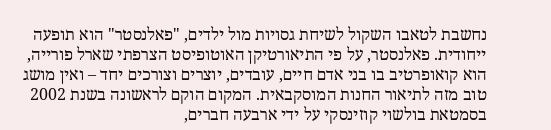נחשבת לטאבו השקול לשיחת גסויות מול ילדים, "פאלנסטר" הוא תופעה ייחודית. פאלנסטר, על פי התיאורטיקן האוטופיסט הצרפתי שארל פורייה, הוא קואופרטיב בו בני אדם חיים, עובדים, יוצרים וצורכים יחד – ואין מושג טוב מזה לתיאור החנות המוסקבאית. המקום הוקם לראשונה בשנת 2002 בסמטאת בולשוי קוזינסקי על ידי ארבעה חברים,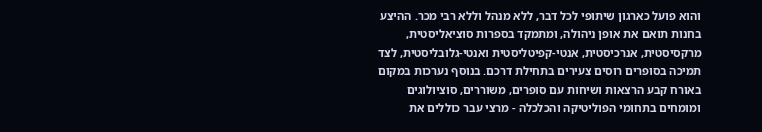והוא פועל כארגון שיתופי לכל דבר, ללא מנהל וללא רבי מכר. ההיצע בחנות תואם את אופן ניהולה, ומתמקד בספרות סוציאליסטית, מרקסיסטית, אנרכיסטית, אנטי-קפיטליסטית ואנטי-גלובליסטית, לצד תמיכה בסופרים רוסים צעירים בתחילת דרכם. בנוסף נערכות במקום באורח קבע הרצאות ושיחות עם סופרים, משוררים, סוציולוגים ומומחים בתחומי הפוליטיקה והכלכלה - מרצי עבר כוללים את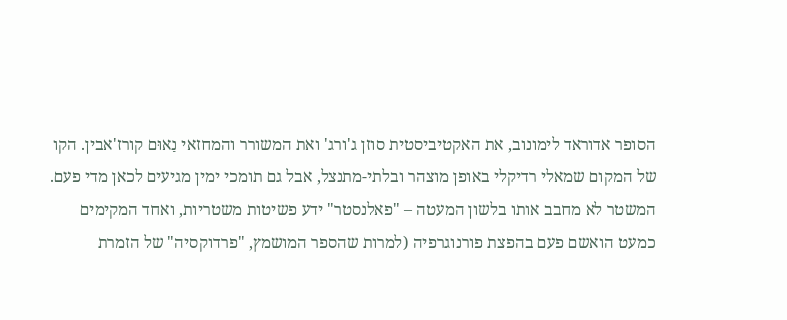הסופר אדוראד לימונוב, את האקטיביסטית סוזן ג'ורג' ואת המשורר והמחזאי נַאוּם קורז'אבין. הקו של המקום שמאלי רדיקלי באופן מוצהר ובלתי-מתנצל, אבל גם תומכי ימין מגיעים לכאן מדי פעם. המשטר לא מחבב אותו בלשון המעטה – "פאלנסטר" ידע פשיטות משטריות, ואחד המקימים כמעט הואשם פעם בהפצת פורנוגרפיה (למרות שהספר המושמץ, "פרדוקסיה" של הזמרת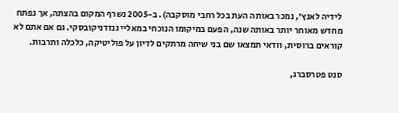לידיה לאנץ', נמכר באותה העת בכל רחבי מוסקבה). ב-2005 נשרף המקום בהצתה, אך נפתח מחדש מאוחר יותר באותה שנה, הפעם במיקומו הנוכחי במאליי גנזדניקובסקי. גם אם אתם לא קוראים ברוסית, וודאי תמצאו שם בני שיחה מרתקים לדיון על פוליטיקה, כלכלה ותרבות.

סנט פטרסברג,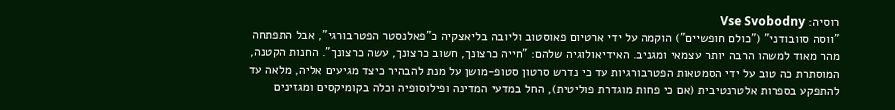רוסיה: Vse Svobodny
"ווסה סוובודני" ("כולם חופשיים") הוקמה על ידי ארטיום פאוסטוב וליובה בליאצקיה כ"פאלנסטר הפטרבורגי", אבל התפתחה מהר מאוד למשהו הרבה יותר עצמאי ומגניב. האידיאולוגיה שלהם: "חייה כרצונך, חשוב כרצונך, עשה כרצונך". החנות הקטנה, המוסתרת כה טוב על ידי הסמטאות הפטרבורגיות עד כי נדרש סרטון סטופ-מושן על מנת להבהיר כיצד מגיעים אליה, מלאה עד להתפקע בספרות אלטרנטיבית (אם כי פחות מוגדרת פוליטית), החל במדעי המדינה ופילוסופיה וכלה בקומיקסים ומגזינים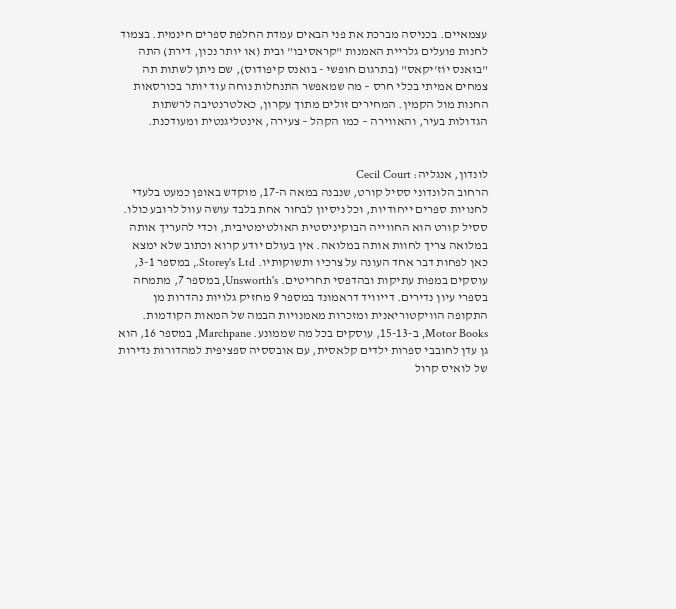עצמאיים. בכניסה מברכת את פני הבאים עמדת החלפת ספרים חינמית. בצמוד לחנות פועלים גלריית האמנות "קראסיבו" ובית (או יותר נכון, דירת) התה "בוּאנס יוֹז'יקאס" (בתרגום חופשי - בואנס קיפודוס), שם ניתן לשתות תה צמחים אמיתי בכלי חרס – מה שמאפשר התנחלות נוחה עוד יותר בכורסאות החנות מול הקמין. המחירים זולים מתוך עקרון, כאלטרנטיבה לרשתות הגדולות בעיר, והאווירה – כמו הקהל – צעירה, אינטליגנטית ומעודכנת.


לונדון, אנגליה: Cecil Court
הרחוב הלונדוני ססיל קורט, שנבנה במאה ה-17, מוקדש באופן כמעט בלעדי לחנויות ספרים ייחודיות, וכל ניסיון לבחור אחת בלבד עושה עוול לרובע כולו. ססיל קורט הוא החווייה הבוקיניסטית האולטימטיבית, וכדי להעריך אותה במלואה צריך לחוות אותה במלואה. אין בעולם יודע קרוא וכתוב שלא ימצא כאן לפחות דבר אחד העונה על צרכיו ותשוקותיו. Storey's Ltd., במספר 3-1, עוסקים במפות עתיקות ובהדפסי תחריטים. Unsworth's, במספר 7, מתמחה בספרי עיון נדירים. דייוויד דראמונד במספר 9 מחזיק גלויות נהדרות מן התקופה הוויקטוריאנית ומזכרות מאמנויות הבמה של המאות הקודמות. Motor Books, ב-15-13, עוסקים בכל מה שממונע. Marchpane, במספר 16, הוא גן עדן לחובבי ספרות ילדים קלאסית, עם אובססיה ספציפית למהדורות נדירות של לואיס קרול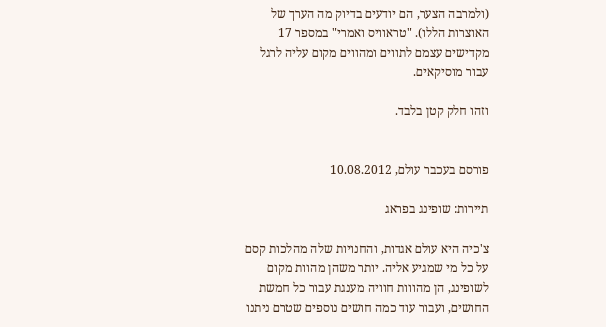(ולמרבה הצער, הם יודעים בדיוק מה הערך של האוצרות הללו). "טראוויס ואמרי" במספר 17 מקדישים עצמם לתווים ומהווים מקום עליה לרגל עבור מוסיקאים.

וזהו חלק קטן בלבד.


פורסם בעכבר עולם, 10.08.2012

תיירות: שופינג בפראג

צ'כיה היא עולם אגדות, והחנויות שלה מהלכות קסם על כל מי שמגיע אליה. יותר משהן מהוות מקום לשופינג, הן מהווות חוויה מענגת עבור כל חמשת החושים, ועבור עוד כמה חושים נוספים שטרם ניתנו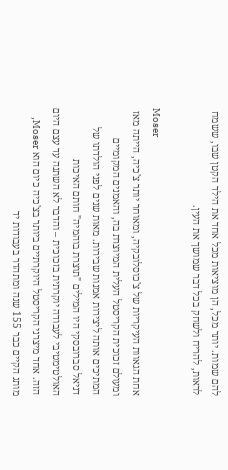להם שמות. יותר מכל, הן מוציאות מכל אחד את הילד הקטן שבו, ששמח לראות, להריח ולשחק בכל דבר שמושך את העין.

Moser
אחת הגאוות העיקריות של צ'כוסלובקיה, ומאוחר יותר צ'כיה, הייתה מאז ומעולם זכוכית הקריסטל העלית המיוצרת בה, והאמנים המקומיים המתיכים אותה ליצירות אמנות שבירות. מאות שנים לפני הולדתו של דניאל סברובסקי היו המילים "תוצרת בוהמיה" חותם האיכות האולטימטיבי לעבודה יוקרתית בזכוכית – והדבר לא השתנה עד עצם היום הזה. אחד מיצרני הקריסטל היוקרתיים ביותר בצ'כיה כיום הוא Moser, מותג הקיים כבר 155 שנה ומתהדר בעבודות יד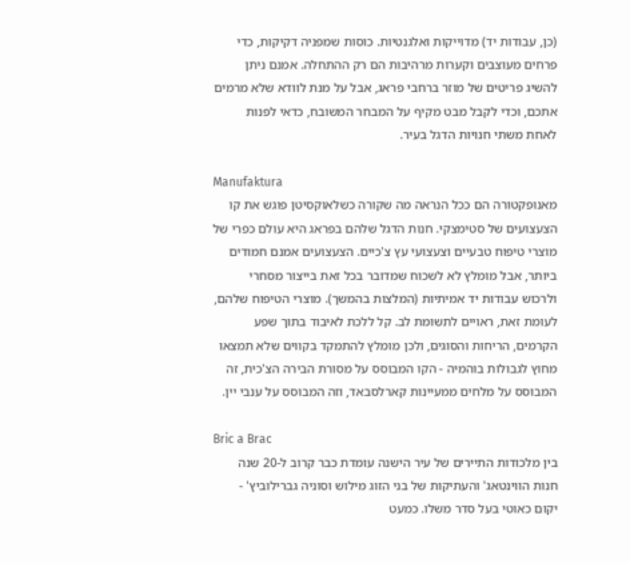(כן, עבודות יד) מדוייקות ואלגנטיות. כוסות שמפניה דקיקות, כדי פרחים מעוצבים וקערות מרהיבות הם רק ההתחלה. אמנם ניתן להשיג פריטים של מוזר ברחבי פראג, אבל על מנת לוודא שלא מרמים אתכם, וכדי לקבל מבט מקיף על המבחר המשובח, כדאי לפנות לאחת משתי חנויות הדגל בעיר.

Manufaktura
מאנופקטורה הם ככל הנראה מה שקורה כשלאוקסיטן פוגש את קו הצעצועים של סטימצקי. חנות הדגל שלהם בפראג היא עולם כפרי של מוצרי טיפוח טבעיים וצעצועי עץ צ'כיים. הצעצועים אמנם חמודים ביותר, אבל מומלץ לא לשכוח שמדובר בכל זאת בייצור מסחרי ולרכוש עבודות יד אמיתיות (המלצות בהמשך). מוצרי הטיפוח שלהם, לעומת זאת, ראויים לתשומת לב. קל ללכת לאיבוד בתוך שפע הקרמים, הריחות והסוגים, ולכן מומלץ להתמקד בקווים שלא תמצאו מחוץ לגבולות בוהמיה - הקו המבוסס על מסורת הבירה הצ'כית, זה המבוסס על מלחים ממעיינות קארלסבאד, וזה המבוסס על ענבי יין.

Bric a Brac
בין מלכודות התיירים של עיר הישנה עומדת כבר קרוב ל-20 שנה חנות הווינטאג' והעתיקות של בני הזוג מילוש וסוניה גברילוביץ' - יקום כאוטי בעל סדר משלו. כמעט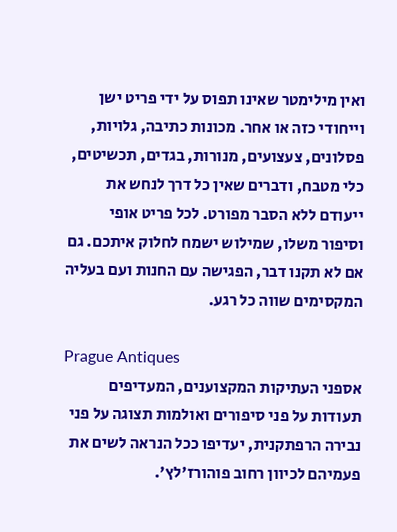ואין מילימטר שאינו תפוס על ידי פריט ישן וייחודי כזה או אחר. מכונות כתיבה, גלויות, פסלונים, צעצועים, מנורות, בגדים, תכשיטים, כלי מטבח, ודברים שאין כל דרך לנחש את ייעודם ללא הסבר מפורט. לכל פריט אופי וסיפור משלו, שמילוש ישמח לחלוק איתכם. גם אם לא תקנו דבר, הפגישה עם החנות ועם בעליה המקסימים שווה כל רגע.

Prague Antiques
אספני העתיקות המקצוענים, המעדיפים תעודות על פני סיפורים ואולמות תצוגה על פני נבירה הרפתקנית, יעדיפו ככל הנראה לשים את פעמיהם לכיוון רחוב פוהורז'לץ'.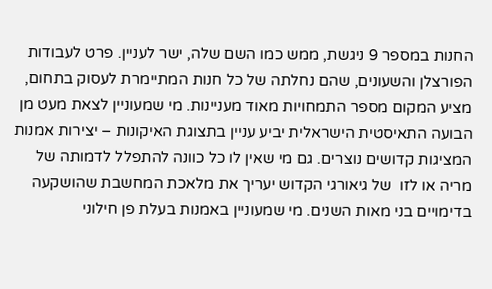החנות במספר 9 ניגשת, ממש כמו השם שלה, ישר לעניין. פרט לעבודות הפורצלן והשעונים, שהם נחלתה של כל חנות המתיימרת לעסוק בתחום, מציע המקום מספר התמחויות מאוד מעניינות. מי שמעוניין לצאת מעט מן הבועה התאיסטית הישראלית יביע עניין בתצוגת האיקונות – יצירות אמנות המציגות קדושים נוצרים. גם מי שאין לו כל כוונה להתפלל לדמותה של מריה או לזו  של גיאורגי הקדוש יעריך את מלאכת המחשבת שהושקעה בדימויים בני מאות השנים. מי שמעוניין באמנות בעלת פן חילוני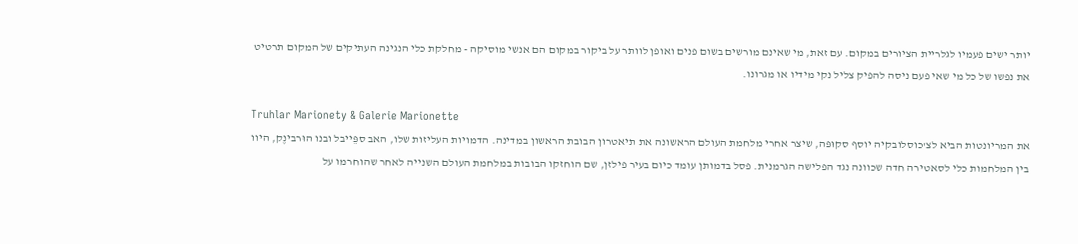יותר ישים פעמיו לגלריית הציורים במקום. עם זאת, מי שאינם מורשים בשום פנים ואופן לוותר על ביקור במקום הם אנשי מוסיקה - מחלקת כלי הנגינה העתיקים של המקום תרטיט את נפשו של כל מי שאי פעם ניסה להפיק צליל נקי מידיו או מגרונו.

Truhlar Marionety & Galerie Marionette
את המריונטות הביא לצ'כוסלובקיה יוסף סקוּפּה, שיצר אחרי מלחמת העולם הראשונה את תיאטרון הבובת הראשון במדינה. הדמויות העליזות שלו, האב ספֵּייבל ובנו הוּרבינֶק, היוו בין המלחמות כלי לסאטירה חדה שכוונה נגד הפלישה הגרמנית. פסל בדמותן עומד כיום בעיר פילזן, שם הוחזקו הבובות במלחמת העולם השנייה לאחר שהוחרמו על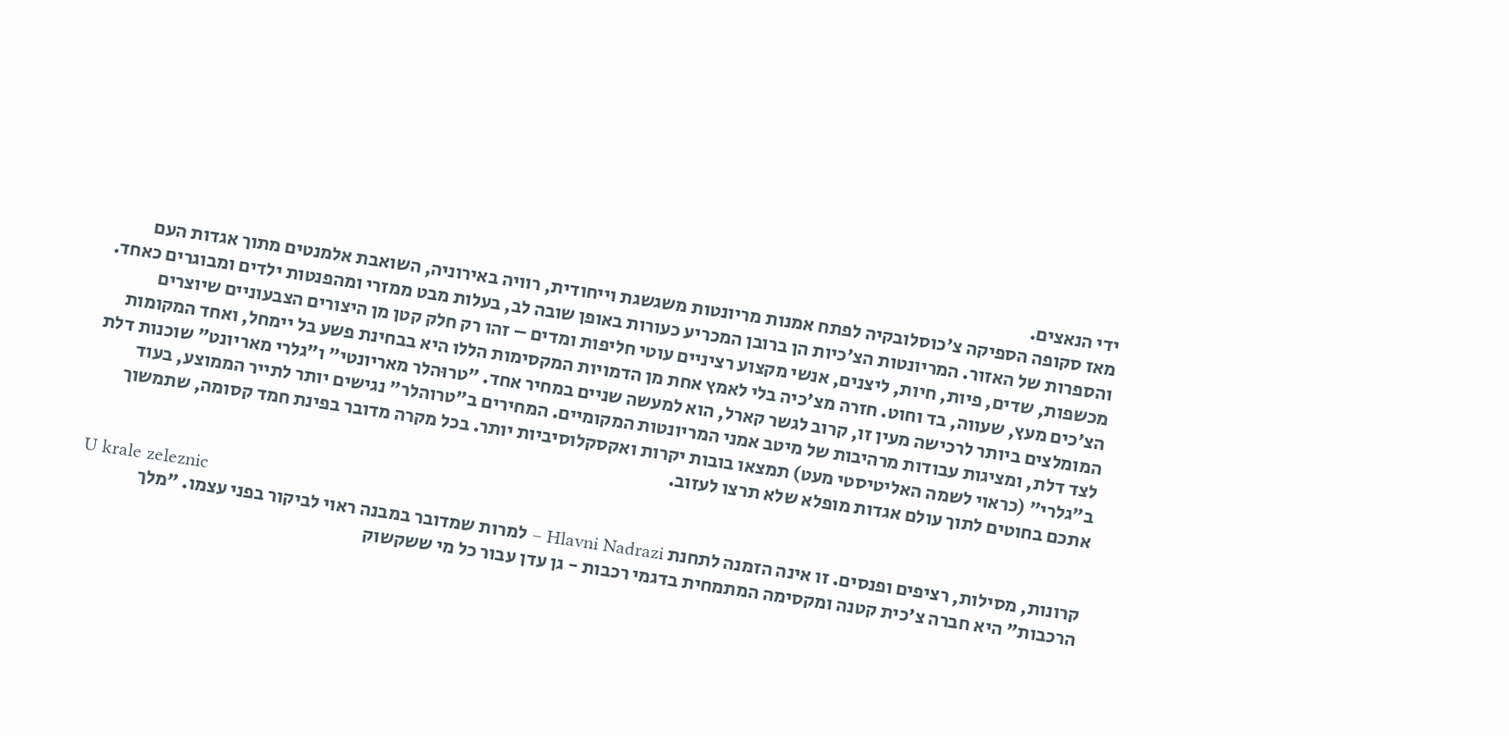ידי הנאצים.
מאז סקופה הספיקה צ'כוסלובקיה לפתח אמנות מריונטות משגשגת וייחודית, רוויה באירוניה, השואבת אלמנטים מתוך אגדות העם והספרות של האזור. המריונטות הצ'כיות הן ברובן המכריע כעורות באופן שובה לב, בעלות מבט ממזרי ומהפנטות ילדים ומבוגרים כאחד. מכשפות, שדים, פיות, חיות, ליצנים, אנשי מקצוע רציניים עוטי חליפות ומדים – זהו רק חלק קטן מן היצורים הצבעוניים שיוצרים הצ'כים מעץ, שעווה, בד וחוט. חזרה מצ'כיה בלי לאמץ אחת מן הדמויות המקסימות הללו היא בבחינת פשע בל יימחל, ואחד המקומות המומלצים ביותר לרכישה מעין זו, קרוב לגשר קארל, הוא למעשה שניים במחיר אחד. "טרוּהלר מאריונטי" ו"גלרי מאריונט" שוכנות דלת לצד דלת, ומציגות עבודות מרהיבות של מיטב אמני המריונטות המקומיים. המחירים ב"טרוהלר" נגישים יותר לתייר הממוצע, בעוד ב"גלרי" (כראוי לשמה האליטיסטי מעט) תמצאו בובות יקרות ואקסקלוסיביות יותר. בכל מקרה מדובר בפינת חמד קסומה, שתמשוך אתכם בחוטים לתוך עולם אגדות מופלא שלא תרצו לעזוב.

U krale zeleznic
קרונות, מסילות, רציפים ופנסים. זו אינה הזמנה לתחנת Hlavni Nadrazi – למרות שמדובר במבנה ראוי לביקור בפני עצמו. "מלך הרכבות" היא חברה צ'כית קטנה ומקסימה המתמחית בדגמי רכבות - גן עדן עבור כל מי ששקשוק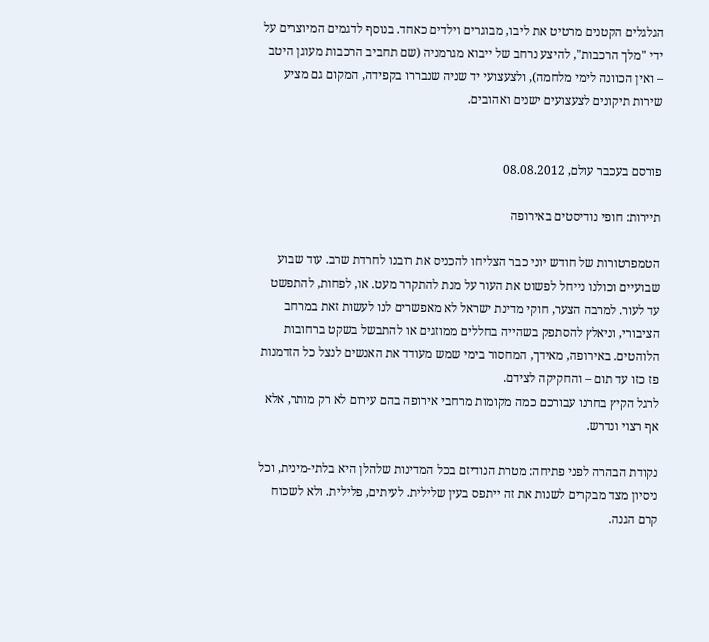הגלגלים הקטנים מרטיט את ליבו, מבוגרים וילדים כאחד. בנוסף לדגמים המיוצרים על ידי "מלך הרכבות", להיצע נרחב של ייבוא מגרמניה (שם תחביב הרכבות מעוגן היטב – ואין הכוונה לימי מלחמה), ולצעצועי יד שניה שנבררו בקפידה, המקום גם מציע שירות תיקונים לצעצועים ישנים ואהובים.


פורסם בעכבר עולם, 08.08.2012

תיירות: חופי נודיסטים באירופה

הטמפרטורות של חודש יוני כבר הצליחו להכניס את רובנו לחרדת שרב. עוד שבוע שבועיים וכולנו נייחל לפשוט את העור על מנת להתקרר מעט. או, לפחות, להתפשט עד לעור. למרבה הצער, חוקי מדינת ישראל לא מאפשרים לנו לעשות זאת במרחב הציבורי, וניאלץ להסתפק בשהייה בחללים ממוזגים או להתבשל בשקט ברחובות הלוהטים. באירופה, מאידך, המחסור בימי שמש מעודד את האנשים לנצל כל הזדמנות פז כזו עד תום – והחקיקה לצידם.
לרגל הקיץ בחרנו עבורכם כמה מקומות מרחבי אירופה בהם עירום לא רק מותר, אלא אף רצוי ונדרש.

נקודת הבהרה לפני פתיחה: מטרת הנודיזם בכל המדינות שלהלן היא בלתי-מינית, וכל ניסיון מצד מבקרים לשנות את זה ייתפס בעין שלילית. לעיתים, פלילית. ולא לשכוח קרם הגנה.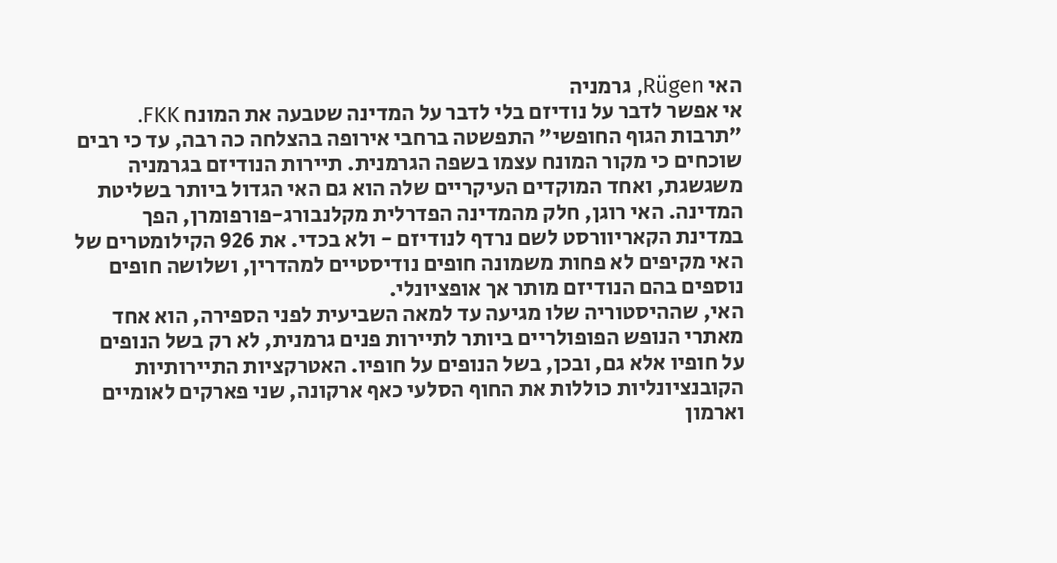האי Rügen, גרמניה
אי אפשר לדבר על נודיזם בלי לדבר על המדינה שטבעה את המונח FKK. "תרבות הגוף החופשי" התפשטה ברחבי אירופה בהצלחה כה רבה, עד כי רבים שוכחים כי מקור המונח עצמו בשפה הגרמנית. תיירות הנודיזם בגרמניה משגשגת, ואחד המוקדים העיקריים שלה הוא גם האי הגדול ביותר בשליטת המדינה. האי רוגן, חלק מהמדינה הפדרלית מקלנבורג-פורפומרן, הפך במדינת הקאריוורסט לשם נרדף לנודיזם - ולא בכדי. את 926 הקילומטרים של האי מקיפים לא פחות משמונה חופים נודיסטיים למהדרין, ושלושה חופים נוספים בהם הנודיזם מותר אך אופציונלי.
האי, שההיסטוריה שלו מגיעה עד למאה השביעית לפני הספירה, הוא אחד מאתרי הנופש הפופולריים ביותר לתיירות פנים גרמנית, לא רק בשל הנופים על חופיו אלא גם, ובכן, בשל הנופים על חופיו. האטרקציות התיירותיות הקובנציונליות כוללות את החוף הסלעי כאף ארקונה, שני פארקים לאומיים וארמון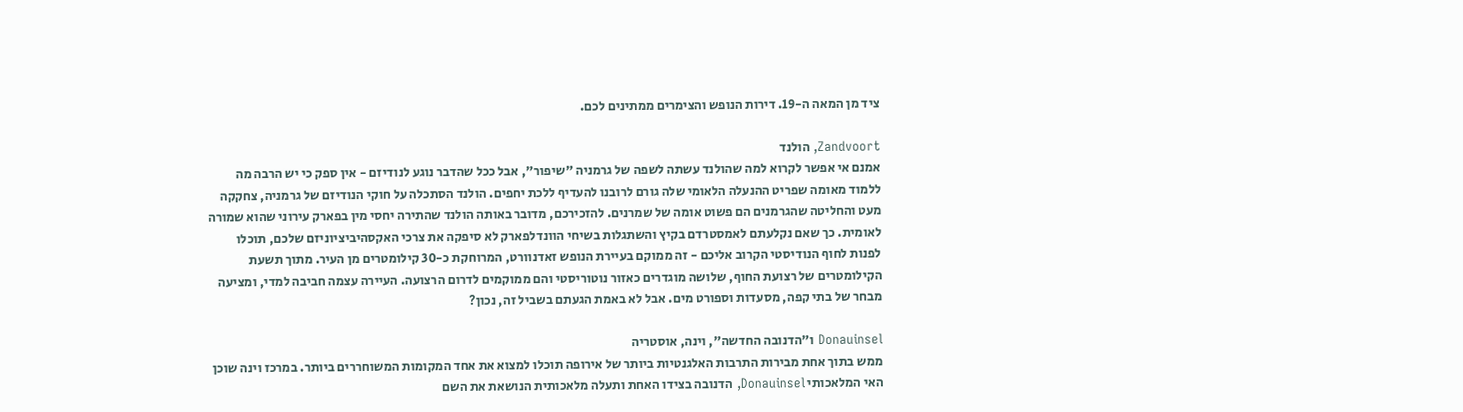ציד מן המאה ה-19. דירות הנופש והצימרים ממתינים לכם.

Zandvoort, הולנד
אמנם אי אפשר לקרוא למה שהולנד עשתה לשפה של גרמניה "שיפור", אבל ככל שהדבר נוגע לנודיזם - אין ספק כי יש הרבה מה ללמוד מאומה שפריט ההנעלה הלאומי שלה גורם לרובנו להעדיף ללכת יחפים. הולנד הסתכלה על חוקי הנודיזם של גרמניה, צחקקה מעט והחליטה שהגרמנים הם פשוט אומה של שמרנים. להזכירכם, מדובר באותה הולנד שהתירה יחסי מין בפארק עירוני שהוא שמורה לאומית. כך שאם נקלעתם לאמסטרדם בקיץ והשתגלות בשיחי הוונדלפארק לא סיפקה את צרכי האקסהיביציוניזם שלכם, תוכלו לפנות לחוף הנודיסטי הקרוב אליכם - זה ממוקם בעיירת הנופש זאדנוורט, המרוחקת כ-30 קילומטרים מן העיר. מתוך תשעת הקילומטרים של רצועת החוף, שלושה מוגדרים כאזור נוטוריסטי והם ממוקמים לדרום הרצועה. העיירה עצמה חביבה למדי, ומציעה מבחר של בתי קפה, מסעדות וספורט מים. אבל לא באמת הגעתם בשביל זה, נכון?

Donauinsel ו"הדנובה החדשה", וינה, אוסטריה
ממש בתוך אחת מבירות התרבות האלגנטיות ביותר של אירופה תוכלו למצוא את אחד המקומות המשוחררים ביותר. במרכז וינה שוכן האי המלאכותי Donauinsel, הדנובה בצידו האחת ותעלה מלאכותית הנושאת את השם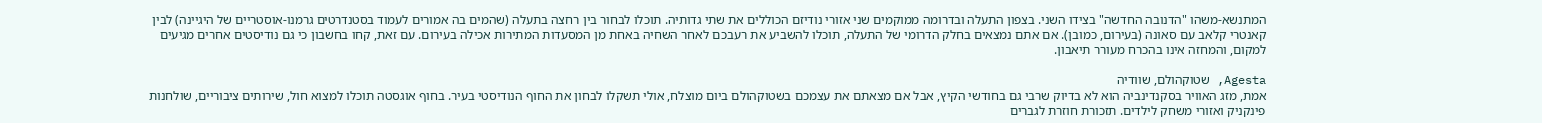המתנשא-משהו "הדנובה החדשה" בצידו השני. בצפון התעלה ובדרומה ממוקמים שני אזורי נודיזם הכוללים את שתי גדותיה. תוכלו לבחור בין רחצה בתעלה (שהמים בה אמורים לעמוד בסטנדרטים גרמנו-אוסטריים של היגיינה) לבין קאנטרי קלאב עם סאונה (בעירום, כמובן). אם אתם נמצאים בחלק הדרומי של התעלה, תוכלו להשביע את רעבכם לאחר השחיה באחת מן המסעדות המתירות אכילה בעירום. עם זאת, קחו בחשבון כי גם נודיסטים אחרים מגיעים למקום, והמחזה אינו בהכרח מעורר תיאבון.

Agesta, שטוקהולם, שוודיה
אמת, מזג האוויר בסקנדינביה הוא לא בדיוק שרבי גם בחודשי הקיץ, אבל אם מצאתם את עצמכם בשטוקהולם ביום מוצלח, אולי תשקלו לבחון את החוף הנודיסטי בעיר. בחוף אוגסטה תוכלו למצוא חול, שירותים ציבוריים, שולחנות פינקניק ואזורי משחק לילדים. תזכורת חוזרת לגברים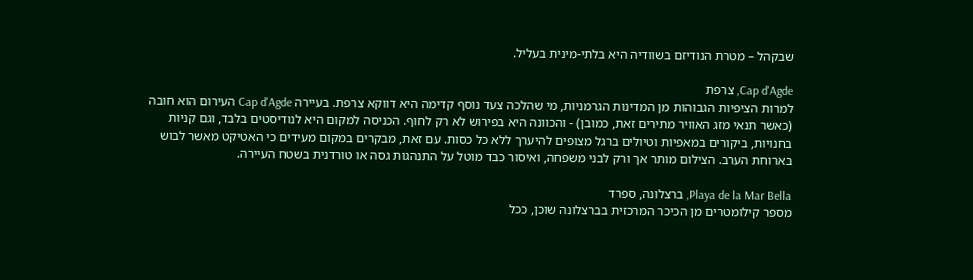שבקהל – מטרת הנודיזם בשוודיה היא בלתי-מינית בעליל.

Cap d'Agde, צרפת
למרות הציפיות הגבוהות מן המדינות הגרמניות, מי שהלכה צעד נוסף קדימה היא דווקא צרפת. בעיירה Cap d'Agde העירום הוא חובה (כאשר תנאי מזג האוויר מתירים זאת, כמובן) - והכוונה היא בפירוש לא רק לחוף. הכניסה למקום היא לנודיסטים בלבד, וגם קניות בחנויות, ביקורים במאפיות וטיולים ברגל מצופים להיערך ללא כל כסות. עם זאת, מבקרים במקום מעידים כי האטיקט מאשר לבוש בארוחת הערב. הצילום מותר אך ורק לבני משפחה, ואיסור כבד מוטל על התנהגות גסה או טורדנית בשטח העיירה.

Playa de la Mar Bella, ברצלונה, ספרד
מספר קילומטרים מן הכיכר המרכזית בברצלונה שוכן, ככל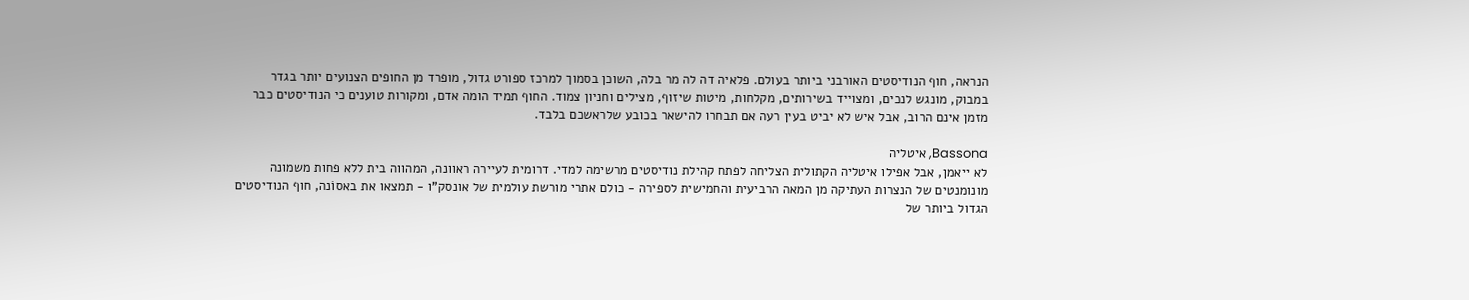הנראה, חוף הנודיסטים האורבני ביותר בעולם. פלאיה דה לה מר בלה, השוכן בסמוך למרכז ספורט גדול, מופרד מן החופים הצנועים יותר בגדר במבוק, מונגש לנכים, ומצוייד בשירותים, מקלחות, מיטות שיזוף, מצילים וחניון צמוד. החוף תמיד הומה אדם, ומקורות טוענים כי הנודיסטים כבר מזמן אינם הרוב, אבל איש לא יביט בעין רעה אם תבחרו להישאר בכובע שלראשכם בלבד.

Bassona, איטליה
לא ייאמן, אבל אפילו איטליה הקתולית הצליחה לפתח קהילת נודיסטים מרשימה למדי. דרומית לעיירה ראוונה, המהווה בית ללא פחות משמונה מונומנטים של הנצרות העתיקה מן המאה הרביעית והחמישית לספירה - כולם אתרי מורשת עולמית של אונסק"ו - תמצאו את באסוֹנה, חוף הנודיסטים הגדול ביותר של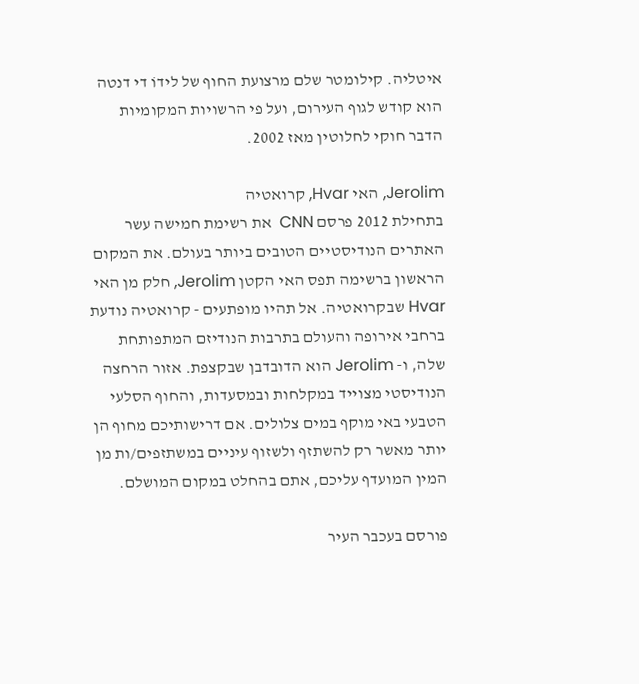איטליה. קילומטר שלם מרצועת החוף של לידוֹ די דנטה הוא קודש לגוף העירום, ועל פי הרשויות המקומיות הדבר חוקי לחלוטין מאז 2002.

Jerolim, האי Hvar, קרואטיה
בתחילת 2012 פרסם CNN  את רשימת חמישה עשר האתרים הנודיסטיים הטובים ביותר בעולם. את המקום הראשון ברשימה תפס האי הקטן Jerolim, חלק מן האי Hvar שבקרואטיה. אל תהיו מופתעים - קרואטיה נודעת ברחבי אירופה והעולם בתרבות הנודיזם המתפותחת שלה, ו- Jerolim הוא הדובדבן שבקצפת. אזור הרחצה הנודיסטי מצוייד במקלחות ובמסעדות, והחוף הסלעי הטבעי באי מוקף במים צלולים. אם דרישותיכם מחוף הן יותר מאשר רק להשתזף ולשזוף עיניים במשתזפים/ות מן המין המועדף עליכם, אתם בהחלט במקום המושלם.

פורסם בעכבר העיר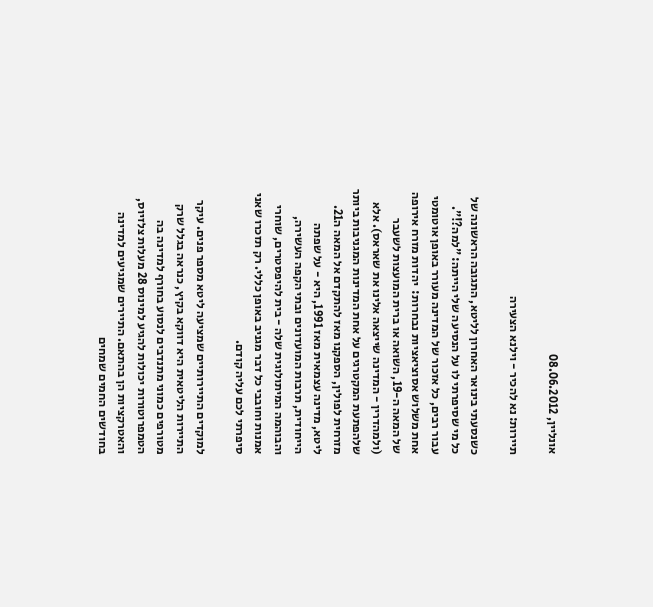אונליין, 08.06.2012

תיירות: נא להכיר - וילנא הצעירה

כשנסעתי בינואר האחרון לליטא, התגובה הראשונה של כל מי שסיפרתי לו על הנסיעה שלי הייתה: "למה?!". עבור רבים, כל אזכור של המדינה מעורר באופן אוטומטי אחת משלוש אסוציאציות נבחרות:  יהדות מזרח אירופה של המאה ה-19, השואה או ברית המועצות לשעבר (ולמהדרין - המדינה שייצאה אלינו את שאראס). אלא שלהפתעת המקטרגים על אחת המדינות המגניבות ביותר מזרחית לפולין, הספקנו מאז להתקדם אל המאה ה21. ליטא, מדינה עצמאית מאז 1991, היא - על שפתה הייחודית, תרבות המועדונים ובתי הקפה העשירה, והבוהמה המיתולוגית שלה - בית להיפסטרים, שוחרי אמנות וחובבי כל דבר מגניב באופן כללי. רק תזכרו שאני סיפרתי לכם עליה קודם.

למוקדים התיירותיים שמציעה ליטא מספר פנים. עיקר התיירות הליטאית היא דווקא בקיץ, כנראה בגלל שרק מטורפים כמוני מתנדבים לנסוע בחורף למדינה בה הטמפרוטורות יכולות להגיע למינוס 28 מעלות צלזיוס, והאטרקציות הן בהתאם. התיירים שמגיעים למדינה בחודשים החמים שמחים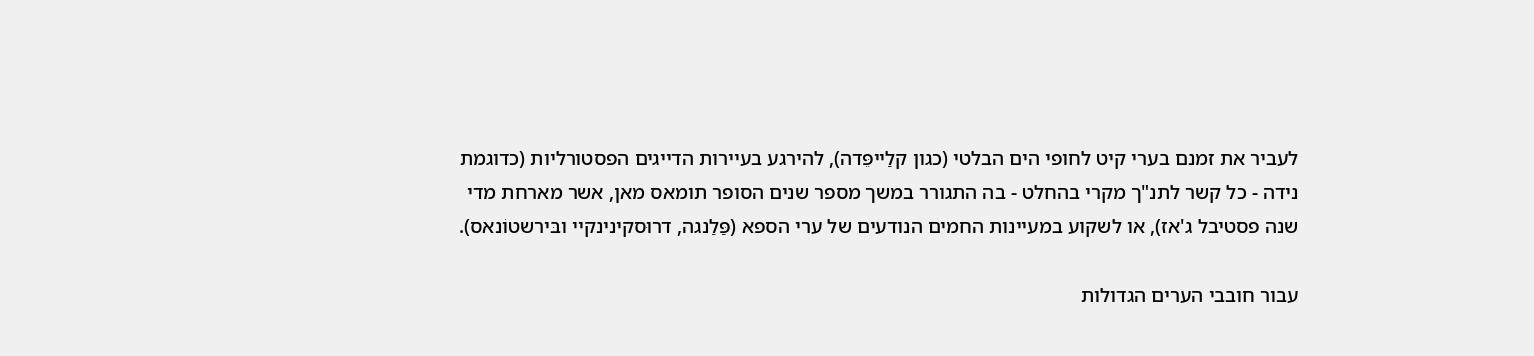לעביר את זמנם בערי קיט לחופי הים הבלטי (כגון קלַייפֵּדה), להירגע בעיירות הדייגים הפסטורליות (כדוגמת נידה - כל קשר לתנ"ך מקרי בהחלט - בה התגורר במשך מספר שנים הסופר תומאס מאן, אשר מארחת מדי שנה פסטיבל ג'אז), או לשקוע במעיינות החמים הנודעים של ערי הספא (פַּלַנגה, דרוּסקינינקיי ובּירשטוֹנאס).

עבור חובבי הערים הגדולות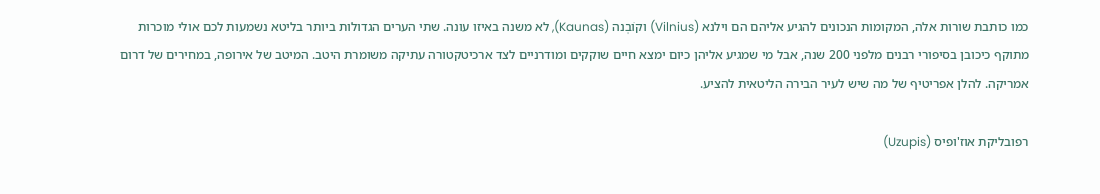כמו כותבת שורות אלה, המקומות הנכונים להגיע אליהם הם וילנא (Vilnius) וקוֹבְנה (Kaunas), לא משנה באיזו עונה. שתי הערים הגדולות ביותר בליטא נשמעות לכם אולי מוכרות מתוקף כיכובן בסיפורי רבנים מלפני 200 שנה, אבל מי שמגיע אליהן כיום ימצא חיים שוקקים ומודרניים לצד ארכיטקטורה עתיקה משומרת היטב. המיטב של אירופה, במחירים של דרום אמריקה. להלן אפריטיף של מה שיש לעיר הבירה הליטאית להציע.

רפובליקת אוז'ופיס (Uzupis)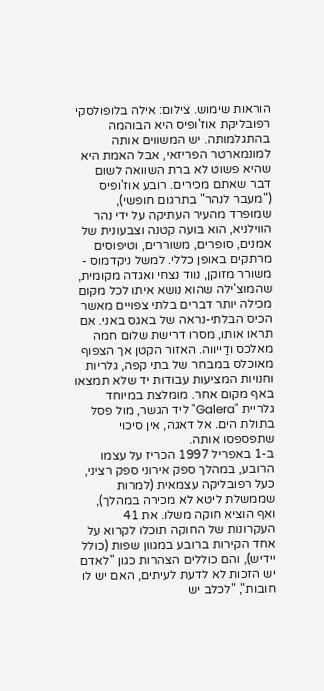הוראות שימוש. צילום: אילה בלופולסקי
רפובליקת אוז'ופיס היא הבוהמה בהתגלמותה. יש המשווים אותה למונמארטר הפריזאי, אבל האמת היא שהיא פשוט לא ברת השוואה לשום דבר שאתם מכירים. רובע אוז'ופיס ("מעבר לנהר" בתרגום חופשי), שמופרד מהעיר העתיקה על ידי נהר הווילניא, הוא בועה קטנה וצבעונית של אמנים, סופרים, משוררים, וטיפוסים מרתקים באופן כללי. למשל ניקדמוס - משורר מזוקן, נווד נצחי ואגדה מקומית, שהמוצ'ילה שהוא נושא איתו לכל מקום מכילה יותר דברים בלתי צפויים מאשר הכיס הבלתי-נראה של באגס באני. אם תראו אותו, מסרו דרישת שלום חמה מאלכס ודַייווה. האזור הקטן אך הצפוף מאוכלס במבחר של בתי קפה, גלריות וחנויות המציעות עבודות יד שלא תמצאו באף מקום אחר. מומלצת במיוחד גלריית "Galera" ליד הגשר, מול פסל בתולת הים. אל דאגה, אין סיכוי שתפספסו אותה.
ב-1 באפריל 1997 הכריז על עצמו הרובע, במהלך ספק אירוני ספק רציני, כעל רפובליקה עצמאית (למרות שממשלת ליטא לא מכירה במהלך), ואף הוציא חוקה משלו. את 41 העקרונות של החוקה תוכלו לקרוא על אחד הקירות ברובע במגוון שפות (כולל יידיש), והם כוללים הצהרות כגון "לאדם יש הזכות לא לדעת לעיתים, האם יש לו חובות", "לכלב יש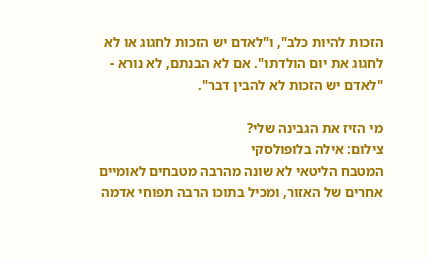הזכות להיות כלב", ו"לאדם יש הזכות לחגוג או לא לחגוג את יום הולדתו". אם לא הבנתם, לא נורא - "לאדם יש הזכות לא להבין דבר".

מי הזיז את הגבינה שלי?
צילום: אילה בלופולסקי
המטבח הליטאי לא שונה מהרבה מטבחים לאומיים אחרים של האזור, ומכיל בתוכו הרבה תפוחי אדמה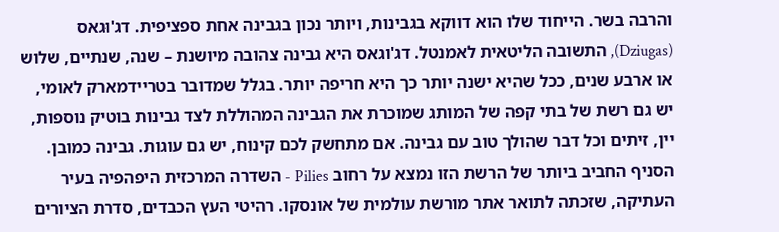והרבה בשר. הייחוד שלו הוא דווקא בגבינות, ויותר נכון בגבינה אחת ספציפית. דג'וּגאס (Dziugas), התשובה הליטאית לאמנטל. דג'וגאס היא גבינה צהובה מיושנת – שנה, שנתיים, שלוש או ארבע שנים, ככל שהיא ישנה יותר כך היא חריפה יותר. בגלל שמדובר בטריידמארק לאומי, יש גם רשת של בתי קפה של המותג שמוכרת את הגבינה המהוללת לצד גבינות בוטיק נוספות, יין, זיתים וכל דבר שהולך טוב עם גבינה. אם מתחשק לכם קינוח, יש גם עוגות. גבינה כמובן.
הסניף החביב ביותר של הרשת הזו נמצא על רחוב Pilies - השדרה המרכזית היפהפיה בעיר העתיקה, שזכתה לתואר אתר מורשת עולמית של אונסקו. רהיטי העץ הכבדים, סדרת הציורים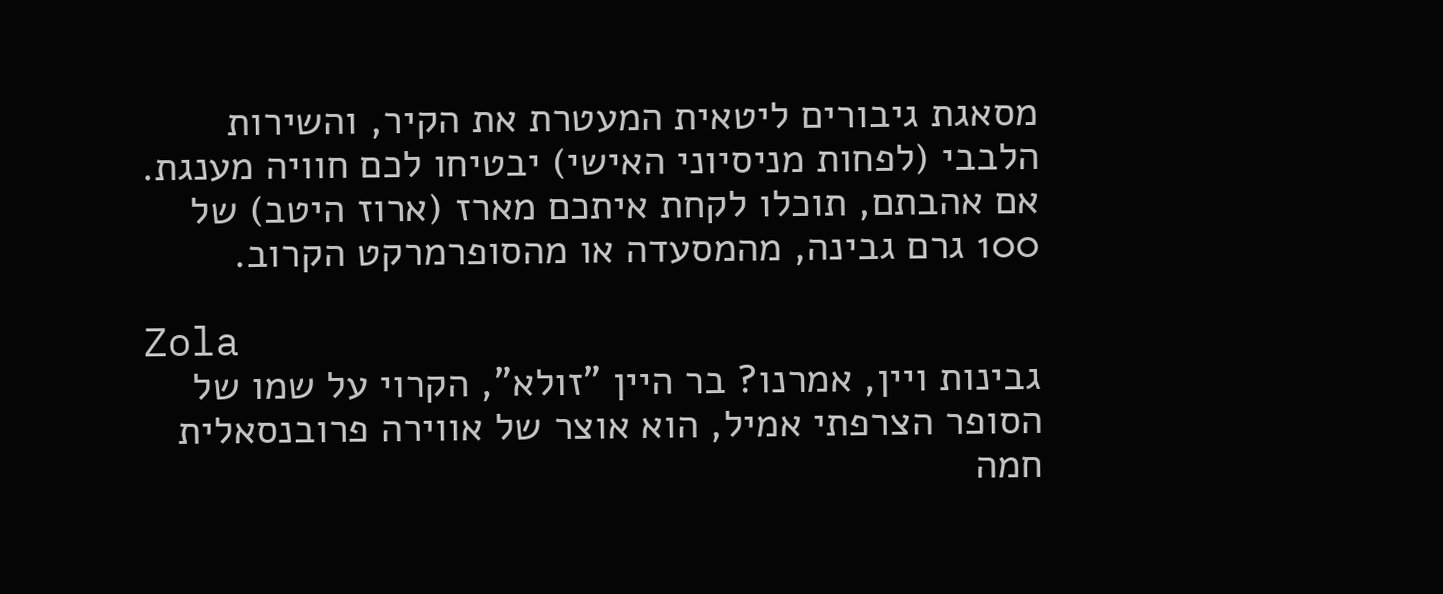מסאגת גיבורים ליטאית המעטרת את הקיר, והשירות הלבבי (לפחות מניסיוני האישי) יבטיחו לכם חוויה מענגת. אם אהבתם, תוכלו לקחת איתכם מארז (ארוז היטב) של 100 גרם גבינה, מהמסעדה או מהסופרמרקט הקרוב.

Zola
גבינות ויין, אמרנו? בר היין "זולא", הקרוי על שמו של הסופר הצרפתי אמיל, הוא אוצר של אווירה פרובנסאלית חמה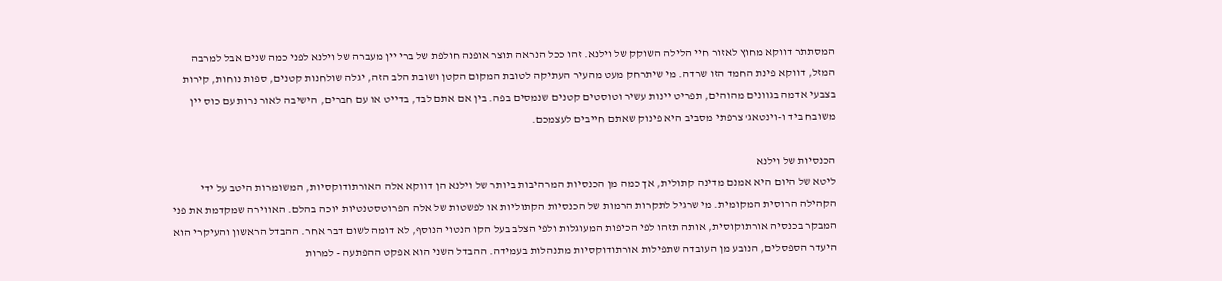המסתתר דווקא מחוץ לאזור חיי הלילה השוקק של וילנא. זהו ככל הנראה תוצר אופנה חולפת של ברי יין מעברה של וילנא לפני כמה שנים אבל למרבה המזל, דווקא פינת החמד הזו שרדה. מי שיתרחק מעט מהעיר העתיקה לטובת המקום הקטן ושובת הלב הזה, יגלה שולחנות קטנים, ספות נוחות, קירות בצבעי אדמה בגוונים מהוהים, תפריט יינות עשיר וטוסטים קטנים שנמסים בפה. בין אם אתם לבד, בדייט או עם חברים, הישיבה לאור נרות עם כוס יין משובח ביד ו-וינטאג' צרפתי מסביב היא פינוק שאתם חייבים לעצמכם.

הכנסיות של וילנא
ליטא של היום היא אמנם מדינה קתולית, אך כמה מן הכנסיות המרהיבות ביותר של וילנא הן דווקא אלה האורתודוקסיות, המשומרות היטב על ידי הקהילה הרוסית המקומית. מי שרגיל לתקרות הרמות של הכנסיות הקתוליות או לפשטות של אלה הפרוטסטנטיות יוכה בהלם. האווירה שמקדמת את פני המבקר בכנסיה אורתוקוסית, אותה תזהו לפי הכיפות המעוגלות ולפי הצלב בעל הקו הנטוי הנוסף, לא דומה לשום דבר אחר. ההבדל הראשון והעיקרי הוא היעדר הספסלים, הנובע מן העובדה שתפילות אורתודוקסיות מתנהלות בעמידה. ההבדל השני הוא אפקט ההפתעה - למרות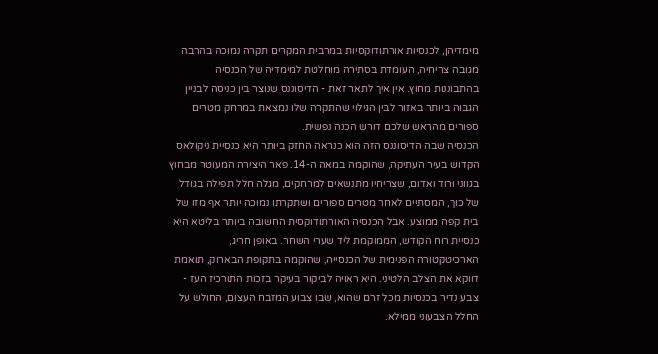מימדיהן, לכנסיות אורתודוקסיות במרבית המקרים תקרה נמוכה בהרבה מגובה צריחיה, העומדת בסתירה מוחלטת למימדיה של הכנסיה בהתבוננות מחוץ. אין איך לתאר זאת - הדיסוננס שנוצר בין כניסה לבניין הגבוה ביותר באזור לבין הגילוי שהתקרה שלו נמצאת במרחק מטרים ספורים מהראש שלכם דורש הכנה נפשית.
הכנסיה שבה הדיסוננס הזה הוא כנראה החזק ביותר היא כנסיית ניקולאס הקדוש בעיר העתיקה, שהוקמה במאה ה-14. פאר היצירה המעוטר מבחוץ בגווני ורוד ואדום, שצריחיו מתנשאים למרחקים, מגלה חלל תפילה בגודל של כוך, המסתיים לאחר מטרים ספורים ושתקרתו נמוכה יותר אף מזו של בית קפה ממוצע. אבל הכנסיה האורתודוקסית החשובה ביותר בליטא היא כנסיית רוח הקודש, הממוקמת ליד שערי השחר. באופן חריג, הארכיטקטורה הפנימית של הכנסייה, שהוקמה בתקופת הבארוק, תואמת דווקא את הצלב הלטיני. היא ראויה לביקור בעיקר בזכות התורכיז העז - צבע נדיר בכנסיות מכל זרם שהוא, שבו צבוע המזבח העצום, החולש על החלל הצבעוני ממילא.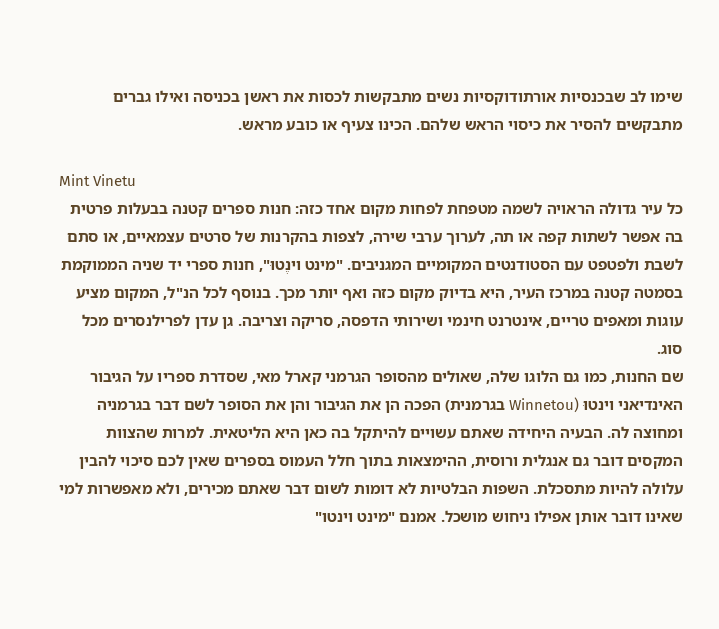שימו לב שבכנסיות אורתודוקסיות נשים מתבקשות לכסות את ראשן בכניסה ואילו גברים מתבקשים להסיר את כיסוי הראש שלהם. הכינו צעיף או כובע מראש.

Mint Vinetu
כל עיר גדולה הראויה לשמה מטפחת לפחות מקום אחד כזה: חנות ספרים קטנה בבעלות פרטית בה אפשר לשתות קפה או תה, לערוך ערבי שירה, לצפות בהקרנות של סרטים עצמאיים, או סתם לשבת ולפטפט עם הסטודנטים המקומיים המגניבים. "מינט וינֶטוּ", חנות ספרי יד שניה הממוקמת בסמטה קטנה במרכז העיר, היא בדיוק מקום כזה ואף יותר מכך. בנוסף לכל הנ"ל, המקום מציע עוגות ומאפים טריים, אינטרנט חינמי ושירותי הדפסה, סריקה וצריבה. גן עדן לפרילנסרים מכל סוג.
שם החנות, כמו גם הלוגו שלה, שאולים מהסופר הגרמני קארל מאי, שסדרת ספריו על הגיבור האינדיאני וינטוּ (Winnetou בגרמנית) הפכה הן את הגיבור והן את הסופר לשם דבר בגרמניה ומחוצה לה. הבעיה היחידה שאתם עשויים להיתקל בה כאן היא הליטאית. למרות שהצוות המקסים דובר גם אנגלית ורוסית, ההימצאות בתוך חלל העמוס בספרים שאין לכם סיכוי להבין עלולה להיות מתסכלת. השפות הבלטיות לא דומות לשום דבר שאתם מכירים, ולא מאפשרות למי שאינו דובר אותן אפילו ניחוש מושכל. אמנם "מינט וינטו"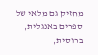מחזיק גם מלאי של ספרים באנגלית, ברוסית,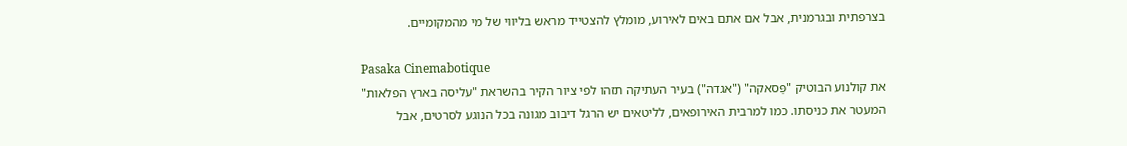בצרפתית ובגרמנית, אבל אם אתם באים לאירוע, מומלץ להצטייד מראש בליווי של מי מהמקומיים.

Pasaka Cinemabotique
את קולנוע הבוטיק "פַּסאקה" ("אגדה") בעיר העתיקה תזהו לפי ציור הקיר בהשראת "עליסה בארץ הפלאות" המעטר את כניסתו. כמו למרבית האירופאים, לליטאים יש הרגל דיבוב מגונה בכל הנוגע לסרטים, אבל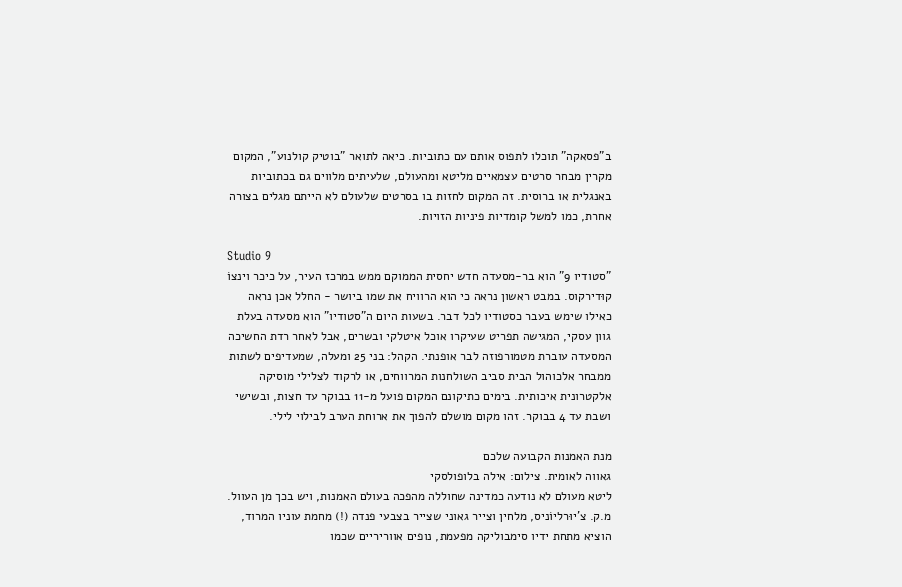ב"פסאקה" תוכלו לתפוס אותם עם כתוביות. כיאה לתואר "בוטיק קולנוע", המקום מקרין מבחר סרטים עצמאיים מליטא ומהעולם, שלעיתים מלווים גם בכתוביות באנגלית או ברוסית. זה המקום לחזות בו בסרטים שלעולם לא הייתם מגלים בצורה אחרת, כמו למשל קומדיות פיניות הזויות.

Studio 9
"סטודיו 9" הוא בר-מסעדה חדש יחסית הממוקם ממש במרכז העיר, על כיכר וינצוֹ קוּדירקוס. במבט ראשון נראה כי הוא הרוויח את שמו ביושר - החלל אכן נראה כאילו שימש בעבר כסטודיו לכל דבר. בשעות היום ה"סטודיו" הוא מסעדה בעלת גוון עסקי, המגישה תפריט שעיקרו אוכל איטלקי ובשרים, אבל לאחר רדת החשיכה המסעדה עוברת מטמורפוזה לבר אופנתי. הקהל: בני 25 ומעלה, שמעדיפים לשתות ממבחר אלכוהול הבית סביב השולחנות המרווחים, או לרקוד לצלילי מוסיקה אלקטרונית איכותית. בימים כתיקונם המקום פועל מ-11 בבוקר עד חצות, ובשישי ושבת עד 4 בבוקר. זהו מקום מושלם להפוך את ארוחת הערב לבילוי לילי.

מנת האמנות הקבועה שלכם
גאווה לאומית. צילום: אילה בלופולסקי
ליטא מעולם לא נודעה כמדינה שחוללה מהפכה בעולם האמנות, ויש בכך מן העוול. מ.ק. צ'יוּרליוֹניס, מלחין וצייר גאוני שצייר בצבעי פנדה (!) מחמת עוניו המרוד, הוציא מתחת ידיו סימבוליקה מפעמת, נופים אווריריים שכמו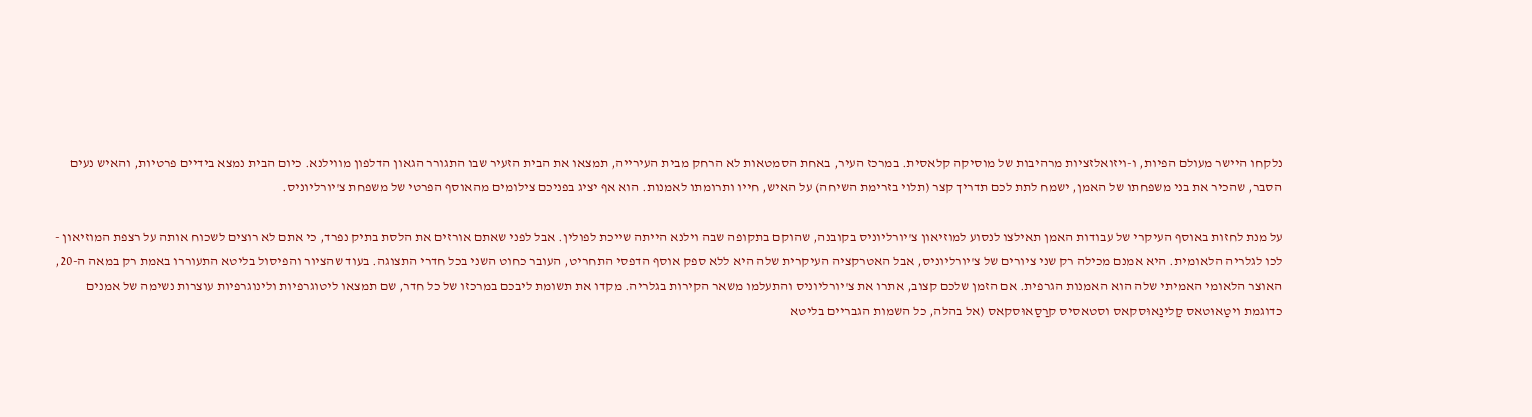נלקחו היישר מעולם הפיות, ו-ויזואלזציות מרהיבות של מוסיקה קלאסית. במרכז העיר, באחת הסמטאות לא הרחק מבית העירייה, תמצאו את הבית הזעיר שבו התגורר הגאון הדלפון מווילנא. כיום הבית נמצא בידיים פרטיות, והאיש נעים הסבר, שהכיר את בני משפחתו של האמן, ישמח לתת לכם תדריך קצר (תלוי בזרימת השיחה) על האיש, חייו ותרומתו לאמנות. הוא אף יציג בפניכם צילומים מהאוסף הפרטי של משפחת צ'יורליוניס.

על מנת לחזות באוסף העיקרי של עבודות האמן תאילצו לנסוע למוזיאון צ'יורליוניס בקובנה, שהוקם בתקופה שבה וילנא הייתה שייכת לפולין. אבל לפני שאתם אורזים את הלסת בתיק נפרד, כי אתם לא רוצים לשכוח אותה על רצפת המוזיאון - לכו לגלריה הלאומית. היא אמנם מכילה רק שני ציורים של צ'יורליוניס, אבל האטרקציה העיקרית שלה היא ללא ספק אוסף הדפסי התחריט, העובר כחוט השני בכל חדרי התצוגה. בעוד שהציור והפיסול בליטא התעוררו באמת רק במאה ה-20, האוצר הלאומי האמיתי שלה הוא האמנות הגרפית. אם הזמן שלכם קצוב, אתרו את צ'יורליוניס והתעלמו משאר הקירות בגלריה. מקדו את תשומת ליבכם במרכזו של כל חדר, שם תמצאו ליטוגרפיות ולינוגרפיות עוצרות נשימה של אמנים כדוגמת ויטַאוּטאס קַלינַאוּסקאס וסטאסיס קרַסַאוּסקאס (אל בהלה, כל השמות הגבריים בליטא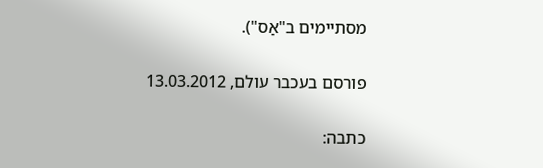מסתיימים ב"אַס").

פורסם בעכבר עולם, 13.03.2012

כתבה: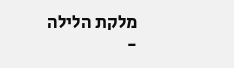מלקת הלילה -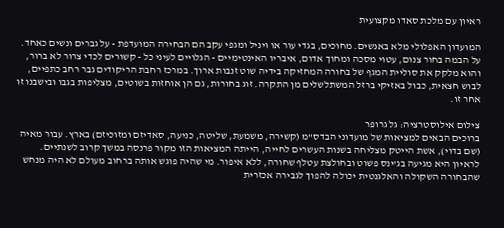ראיון עם מלכת סאדו מקצועית

המועדון האפלולי מלא באנשים. מחוכים, בגדי עור או ויניל ומגפי עקב הם הבחירה המועדפת - על גברים ונשים כאחד. על הבמה בחור צנום, עטוי מסכה ומחוך אדום, איבריו האינטימיים - הגלויים לעיני כל - קשורים לכדי צרור לא ברור, והוא מלקק את סוליית המגף של בחורה המחזיקה בידיה שוט זנבות ארוך. במרכז רחבת הריקודים גבר רחב כתפיים, לבוש חצאית, כבול באזיקי ברזל המשתלשלים מן התקרה. זוג בחורות, גם הן אוחזות בשוטים, מצליפות בגבו ובישבנו זו אחר זו.

צילום אילוסטרציה: גל גרופר
ברוכים הבאים למציאות של מועדוני הבדס"מ (קשירה, משמעת, שליטה, כניעה, סאדיזם ומזוכיזם) בארץ. עבור מאיה (שם בדוי), אשת הייטק מצליחה בשנות העשרים לחייה, הייתה המציאות הזו מקור פרנסה במשך קרוב לשנתיים. לראיון היא מגיעה בג'ינס פשוט ובחולצת עטלף שחורה, ללא איפור. מי שהיה פוגש אותה ברחוב מעולם לא היה מנחש שהבחורה השקולה והאלגנטית יכולה להפוך לגבירה אכזרית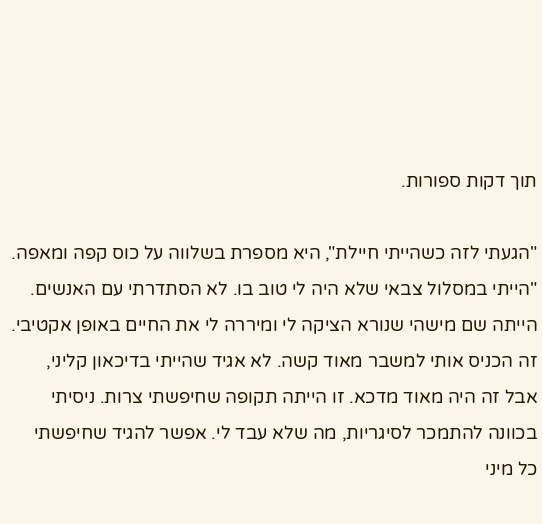תוך דקות ספורות.

"הגעתי לזה כשהייתי חיילת", היא מספרת בשלווה על כוס קפה ומאפה. "הייתי במסלול צבאי שלא היה לי טוב בו. לא הסתדרתי עם האנשים. הייתה שם מישהי שנורא הציקה לי ומיררה לי את החיים באופן אקטיבי. זה הכניס אותי למשבר מאוד קשה. לא אגיד שהייתי בדיכאון קליני, אבל זה היה מאוד מדכא. זו הייתה תקופה שחיפשתי צרות. ניסיתי בכוונה להתמכר לסיגריות, מה שלא עבד לי. אפשר להגיד שחיפשתי כל מיני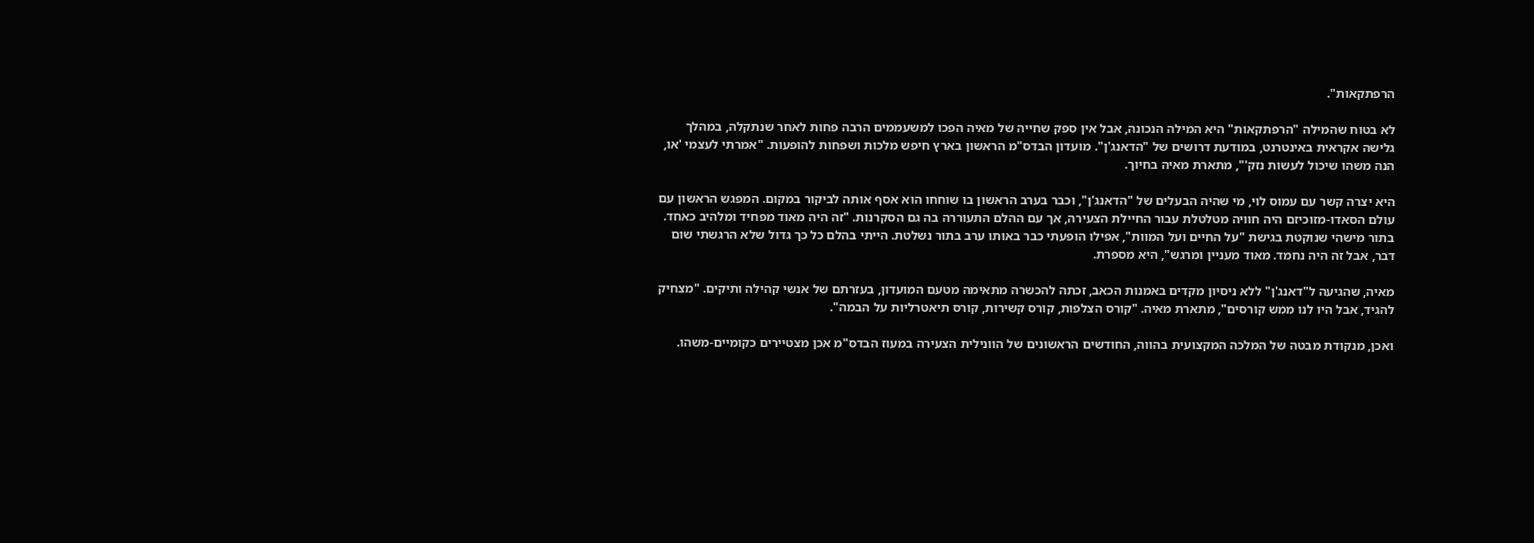הרפתקאות".

לא בטוח שהמילה "הרפתקאות" היא המילה הנכונה, אבל אין ספק שחייה של מאיה הפכו למשעממים הרבה פחות לאחר שנתקלה, במהלך גלישה אקראית באינטרנט, במודעת דרושים של "הדאנג'ן". מועדון הבדס"מ הראשון בארץ חיפש מלכות ושפחות להופעות. "אמרתי לעצמי 'או, הנה משהו שיכול לעשות נזק'", מתארת מאיה בחיוך.

היא יצרה קשר עם עמוס לוי, מי שהיה הבעלים של "הדאנג'ן", וכבר בערב הראשון בו שוחחו הוא אסף אותה לביקור במקום. המפגש הראשון עם עולם הסאדו-מזוכיזם היה חוויה מטלטלת עבור החיילת הצעירה, אך עם ההלם התעוררה בה גם הסקרנות. "זה היה מאוד מפחיד ומלהיב כאחד. בתור מישהי שנוקטת בגישת "על החיים ועל המוות", אפילו הופעתי כבר באותו ערב בתור נשלטת. הייתי בהלם כל כך גדול שלא הרגשתי שום דבר, אבל זה היה נחמד. מאוד מעניין ומרגש", היא מספרת.

מאיה, שהגיעה ל"דאנג'ן" ללא ניסיון מקדים באמנות הכאב, זכתה להכשרה מתאימה מטעם המועדון, בעזרתם של אנשי קהילה ותיקים. "מצחיק להגיד, אבל היו לנו ממש קורסים", מתארת מאיה. "קורס הצלפות, קורס קשירות, קורס תיאטרליות על הבמה".

ואכן, מנקודת מבטה של המלכה המקצועית בהווה, החודשים הראשונים של הוונילית הצעירה במעוז הבדס"מ אכן מצטיירים כקומיים-משהו.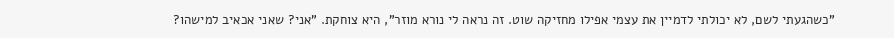"כשהגעתי לשם, לא יכולתי לדמיין את עצמי אפילו מחזיקה שוט. זה נראה לי נורא מוזר", היא צוחקת. "אני? שאני אכאיב למישהו?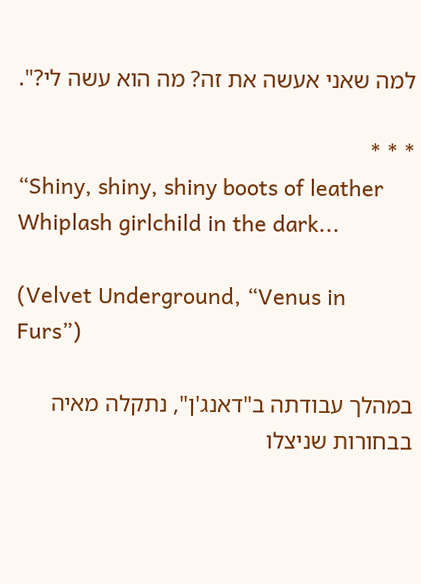למה שאני אעשה את זה? מה הוא עשה לי?".

* * *
“Shiny, shiny, shiny boots of leather
Whiplash girlchild in the dark...

(Velvet Underground, “Venus in Furs”)

במהלך עבודתה ב"דאנג'ן", נתקלה מאיה בבחורות שניצלו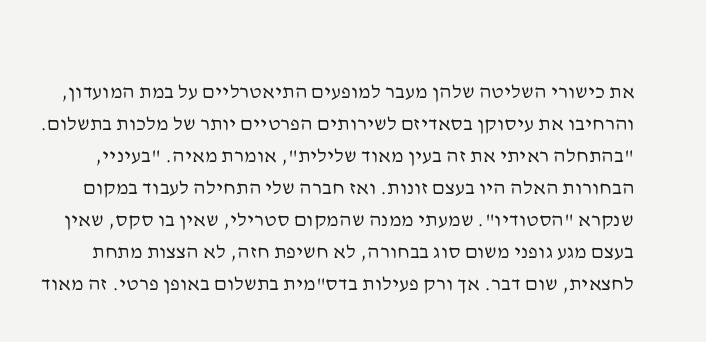את כישורי השליטה שלהן מעבר למופעים התיאטרליים על במת המועדון, והרחיבו את עיסוקן בסאדיזם לשירותים הפרטיים יותר של מלכות בתשלום.
"בהתחלה ראיתי את זה בעין מאוד שלילית", אומרת מאיה. "בעיניי, הבחורות האלה היו בעצם זונות. ואז חברה שלי התחילה לעבוד במקום שנקרא "הסטודיו". שמעתי ממנה שהמקום סטרילי, שאין בו סקס, שאין בעצם מגע גופני משום סוג בבחורה, לא חשיפת חזה, לא הצצות מתחת לחצאית, שום דבר. אך ורק פעילות בדס"מית בתשלום באופן פרטי. זה מאוד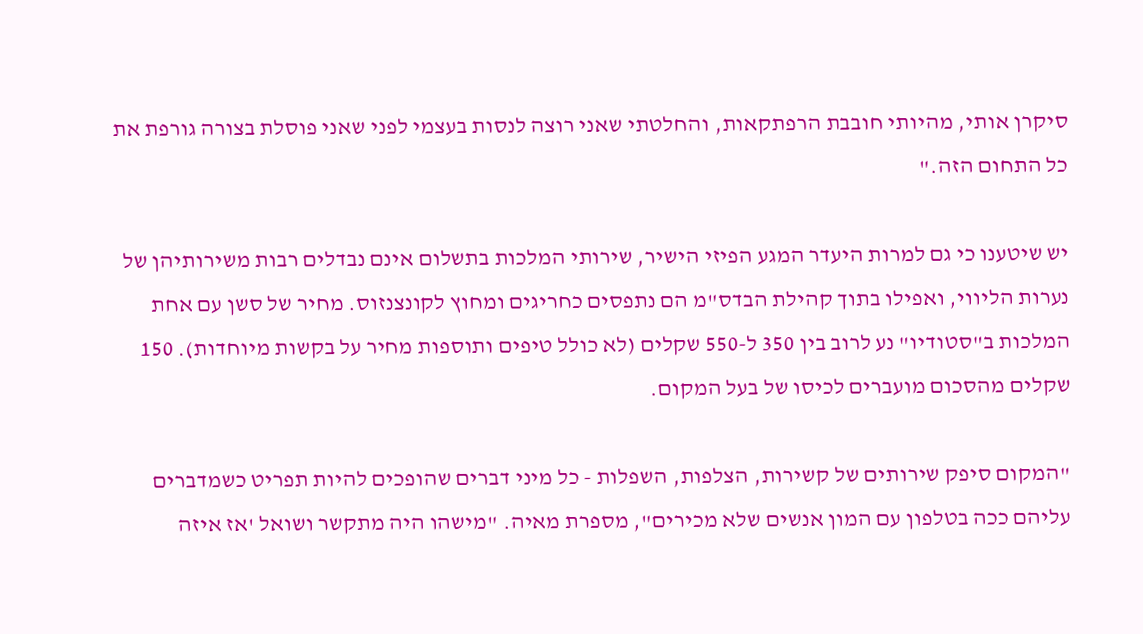סיקרן אותי, מהיותי חובבת הרפתקאות, והחלטתי שאני רוצה לנסות בעצמי לפני שאני פוסלת בצורה גורפת את כל התחום הזה."

יש שיטענו כי גם למרות היעדר המגע הפיזי הישיר, שירותי המלכות בתשלום אינם נבדלים רבות משירותיהן של נערות הליווי, ואפילו בתוך קהילת הבדס"מ הם נתפסים כחריגים ומחוץ לקונצנזוס. מחיר של סשן עם אחת המלכות ב"סטודיו" נע לרוב בין 350 ל-550 שקלים (לא כולל טיפים ותוספות מחיר על בקשות מיוחדות). 150 שקלים מהסכום מועברים לכיסו של בעל המקום.

"המקום סיפק שירותים של קשירות, הצלפות, השפלות - כל מיני דברים שהופכים להיות תפריט כשמדברים עליהם ככה בטלפון עם המון אנשים שלא מכירים", מספרת מאיה. "מישהו היה מתקשר ושואל 'אז איזה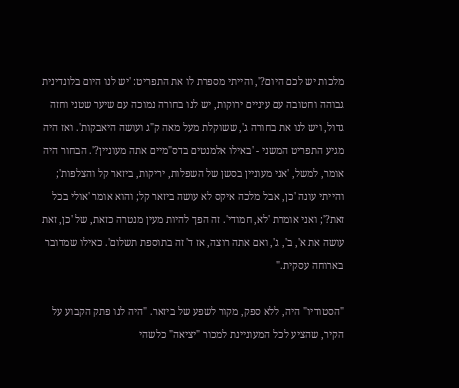מלכות יש לכם היום?', והייתי מספרת לו את התפריט: 'יש לנו היום בלונדינית גבוהה וחטובה עם עיניים ירוקות, יש לנו בחורה נמוכה עם שיער שטני וחזה גדול, ויש לנו את בחורה ג', ששוקלת מעל מאה ק"ג ועושה היאבקות'. ואז היה מגיע התפריט המשני - 'באילו אלמנטים בדס"מיים אתה מעוניין?'. הבחור היה אומר, למשל, 'אני מעוניין בסשן של השפלות, יריקות, ביזאר קל והצלפות'; והייתי עונה 'כן, אבל מלכה איקס לא עושה ביזאר קל; והוא אומר 'אולי בכל זאת?'; ואני אומרת 'לא, חמודי'. זה הפך להיות מעין מנטרה כזאת, של 'כן, זאת עושה את א', ב', ג', ואם אתה רוצה, אז ד' זה בתוספת תשלום'. כאילו שמדובר בארוחה עסקית."

"הסטודיו" היה, ללא ספק, מקור לשפע של ביזאר. "היה לנו פתק הקבוע על הקיר, שהציע לכל המעוניינת למכור "יציאה" כלשהי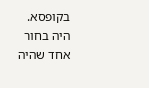בקופסא. היה בחור אחד שהיה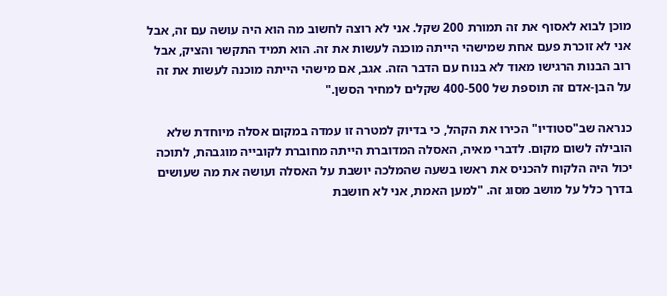מוכן לבוא לאסוף את זה תמורת 200 שקל. אני לא רוצה לחשוב מה הוא היה עושה עם זה, אבל אני לא זוכרת פעם אחת שמישהי הייתה מוכנה לעשות את זה. הוא תמיד התקשר והציק, אבל רוב הבנות הרגישו מאוד לא בנוח עם הדבר הזה. אגב, אם מישהי הייתה מוכנה לעשות את זה על הבן-אדם זה תוספת של 400-500 שקלים למחיר הסשן."

כנראה שב"סטודיו" הכירו את הקהל, כי בדיוק למטרה זו עמדה במקום אסלה מיוחדת שלא הובילה לשום מקום. לדברי מאיה, האסלה המדוברת הייתה מחוברת לקובייה מוגבהת, לתוכה יכול היה הלקוח להכניס את ראשו בשעה שהמלכה יושבת על האסלה ועושה את מה שעושים בדרך כלל על מושב מסוג זה. "למען האמת, אני לא חושבת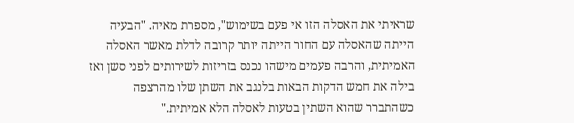שראיתי את האסלה הזו אי פעם בשימוש", מספרת מאיה. "הבעיה הייתה שהאסלה עם החור הייתה יותר קרובה לדלת מאשר האסלה האמיתית, והרבה פעמים מישהו נכנס בזריזות לשירותים לפני סשן ואז בילה את חמש הדקות הבאות בלנגב את השתן שלו מהרצפה כשהתברר שהוא השתין בטעות לאסלה הלא אמיתית."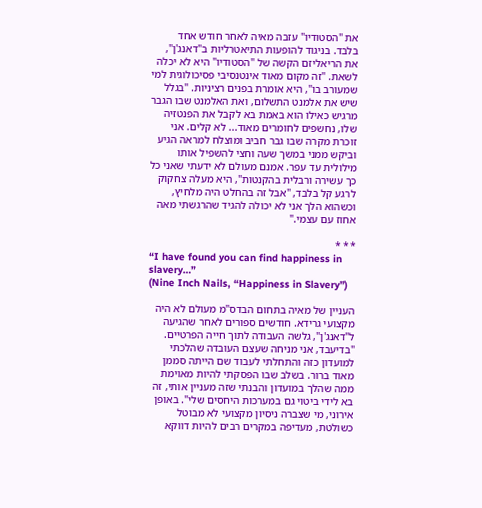את "הסטודיו" עזבה מאיה לאחר חודש אחד בלבד. בניגוד להופעות התיאטרליות ב"דאנג'ן", את הריאליזם הקשה של "הסטודיו" היא לא יכלה לשאת. "זה מקום מאוד אינטנסיבי פסיכולוגית למי שמעורב בו", היא אומרת בפנים רציניות. "בגלל שיש את אלמנט התשלום, ואת האלמנט שבו הגבר מרגיש כאילו הוא באמת בא לקבל את הפנטזיה שלו, נחשפים לחומרים מאוד... לא קלים. אני זוכרת מקרה שבו גבר חביב ומוצלח למראה הגיע וביקש ממני במשך שעה וחצי להשפיל אותו מילולית עד עפר. אמנם מעולם לא ידעתי שאני כל כך עשירה ורבלית בהקנטות", היא מעלה צחקוק לרגע קל בלבד, "אבל זה בהחלט היה מלחיץ, וכשהוא הלך אני לא יכולה להגיד שהרגשתי מאה אחוז עם עצמי."

* * *
“I have found you can find happiness in slavery…”
(Nine Inch Nails, “Happiness in Slavery”)

העניין של מאיה בתחום הבדס"מ מעולם לא היה מקצועי גרידא. חודשים ספורים לאחר שהגיעה ל"דאנג'ן", גלשה העבודה לתוך חייה הפרטיים. "בדיעבד, אני מניחה שעצם העובדה שהלכתי למועדון כזה והתחלתי לעבוד שם הייתה סממן מאוד ברור. בשלב שבו הפסקתי להיות מאוימת ממה שהלך במועדון והבנתי שזה מעניין אותי, זה בא לידי ביטוי גם במערכות היחסים שלי". באופן אירוני, מי שצברה ניסיון מקצועי לא מבוטל כשולטת, מעדיפה במקרים רבים להיות דווקא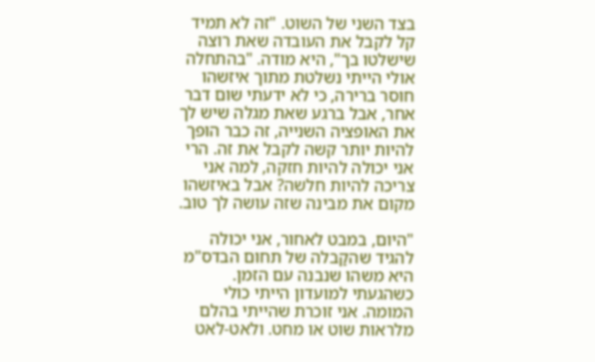בצד השני של השוט. "זה לא תמיד קל לקבל את העובדה שאת רוצה שישלטו בך", היא מודה. "בהתחלה אולי הייתי נשלטת מתוך איזשהו חוסר ברירה, כי לא ידעתי שום דבר אחר, אבל ברגע שאת מגלה שיש לך את האופציה השנייה, זה כבר הופך להיות יותר קשה לקבל את זה. הרי אני יכולה להיות חזקה, למה אני צריכה להיות חלשה? אבל באיזשהו מקום את מבינה שזה עושה לך טוב.

"היום, במבט לאחור, אני יכולה להגיד שהקַבלה של תחום הבדס"מ היא משהו שנבנה עם הזמן. כשהגעתי למועדון הייתי כולי המומה. אני זוכרת שהייתי בהלם מלראות שוט או מחט. ולאט-לאט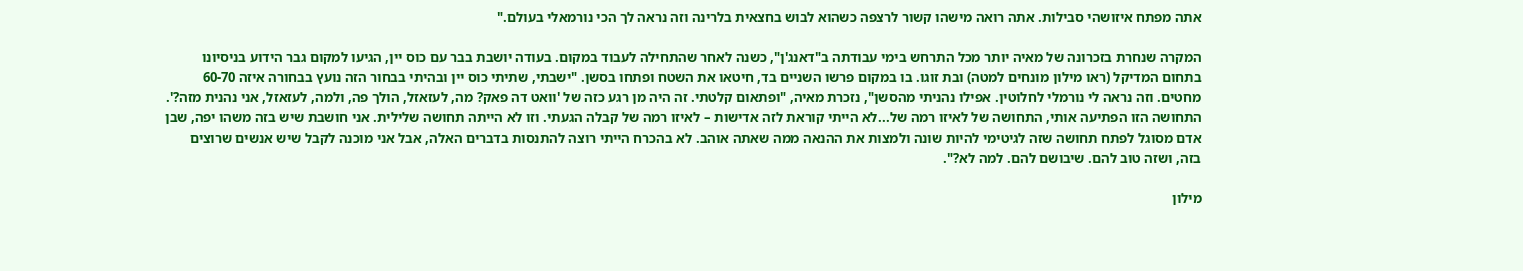אתה מפתח איזושהי סבילות. אתה רואה מישהו קשור לרצפה כשהוא לבוש בחצאית בלרינה וזה נראה לך הכי נורמאלי בעולם."

המקרה שנחרת בזכרונה של מאיה יותר מכל התרחש בימי עבודתה ב"דאנג'ן", כשנה לאחר שהתחילה לעבוד במקום. בעודה יושבת בבר עם כוס יין, הגיעו למקום גבר הידוע בניסיונו בתחום המדיקל (ראו מילון מונחים למטה) ובת זוגו. בו במקום פרשו השניים בד, חיטאו את השטח ופתחו בסשן. "ישבתי, שתיתי כוס יין ובהיתי בבחור הזה נועץ בבחורה איזה 60-70 מחטים. וזה נראה לי נורמלי לחלוטין. אפילו נהניתי מהסשן", נזכרת מאיה, "ופתאום קלטתי. זה היה מן רגע כזה של 'וואט דה פאק? מה, לעזאזל, הולך פה, ולמה, לעזאזל, אני נהנית מזה?'. התחושה הזו הפתיעה אותי, התחושה של לאיזו רמה של...לא הייתי קוראת לזה אדישות – לאיזו רמה של קבלה הגעתי. וזו לא הייתה תחושה שלילית. אני חושבת שיש בזה משהו יפה, שבן אדם מסוגל לפתח תחושה שזה לגיטימי להיות שונה ולמצות את ההנאה ממה שאתה אוהב. לא בהכרח הייתי רוצה להתנסות בדברים האלה, אבל אני מוכנה לקבל שיש אנשים שרוצים בזה, ושזה טוב להם. שיבושם להם. למה לא?".

מילון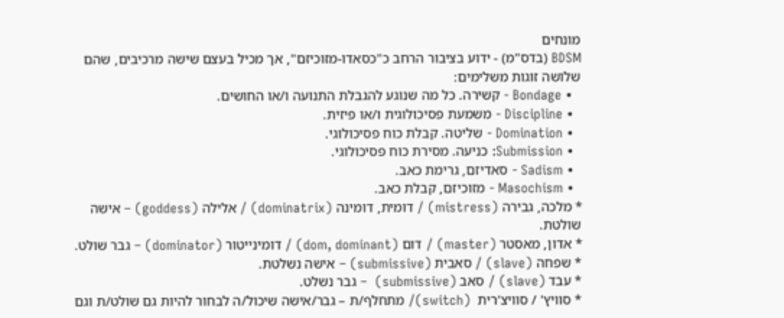מונחים
BDSM (בדס"מ) - ידוע בציבור הרחב כ"כסאדו-מזוכיזם", אך מכיל בעצם שישה מרכיבים, שהם שלושה זוגות משלימים:
  • Bondage - קשירה. כל מה שנוגע להגבלת התנועה ו/או החושים.
  • Discipline - משמעת פסיכולוגית ו/או פיזית.
  • Domination - שליטה. קבלת כוח פסיכולוגי.
  • Submission: כניעה. מסירת כוח פסיכולוגי.
  • Sadism - סאדיזם, גרימת כאב.
  • Masochism - מזוכיזם, קבלת כאב.
* מלכה, גבירה (mistress) / דומית, דומינה (dominatrix) / אלילה (goddess) – אישה שולטת.
* אדון, מאסטר (master) / דום (dom, dominant) / דומינייטור (dominator) – גבר שולט.
* שפחה (slave) / סאבית (submissive) – אישה נשלטת.
* עבד (slave) / סאב (submissive)  – גבר נשלט.
* סוויץ' / סוויצ'רית  (switch)/ מתחלף/ת – גבר/אישה שיכול/ה לבחור להיות גם שולט/ת וגם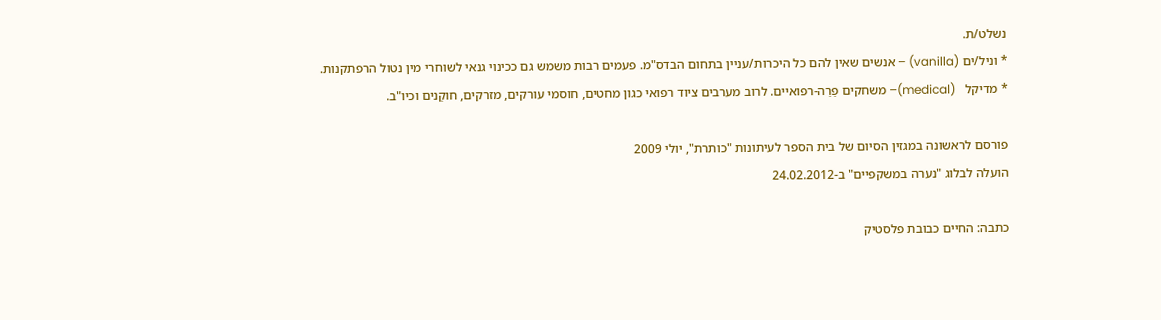נשלט/ת.
* וניל/ים (vanilla) – אנשים שאין להם כל היכרות/עניין בתחום הבדס"מ. פעמים רבות משמש גם ככינוי גנאי לשוחרי מין נטול הרפתקנות.
* מדיקל   (medical)– משחקים פַרַה-רפואיים. לרוב מערבים ציוד רפואי כגון מחטים, חוסמי עורקים, מזרקים, חוקַנים וכיו"ב.

פורסם לראשונה במגזין הסיום של בית הספר לעיתונות "כותרת", יולי 2009
הועלה לבלוג "נערה במשקפיים" ב-24.02.2012

כתבה: החיים כבובת פלסטיק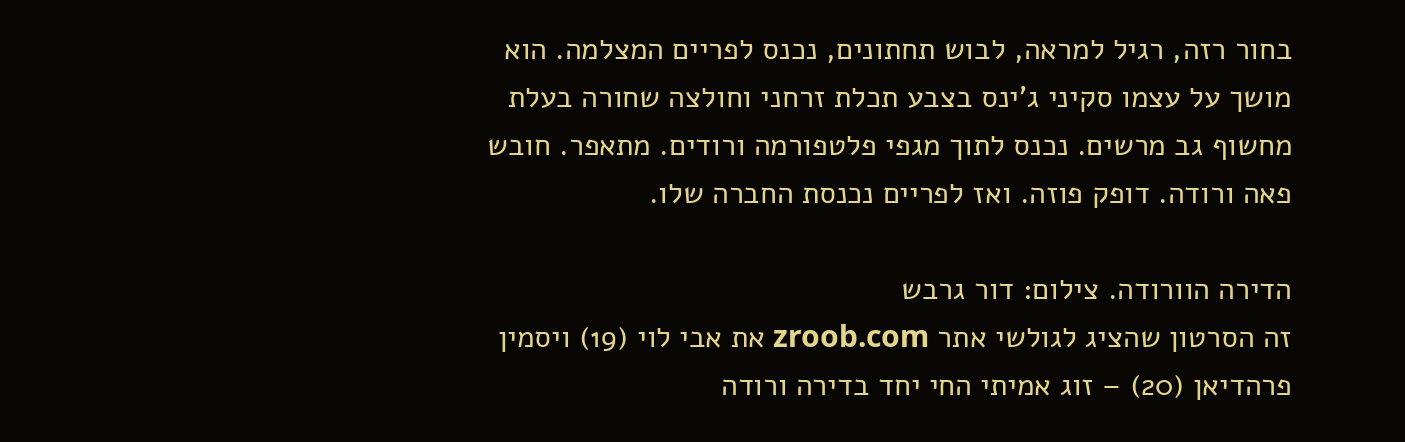בחור רזה, רגיל למראה, לבוש תחתונים, נכנס לפריים המצלמה. הוא מושך על עצמו סקיני ג'ינס בצבע תכלת זרחני וחולצה שחורה בעלת מחשוף גב מרשים. נכנס לתוך מגפי פלטפורמה ורודים. מתאפר. חובש פאה ורודה. דופק פוזה. ואז לפריים נכנסת החברה שלו.

הדירה הוורודה. צילום: דור גרבש
זה הסרטון שהציג לגולשי אתר zroob.com את אבי לוי (19) ויסמין פרהדיאן (20) – זוג אמיתי החי יחד בדירה ורודה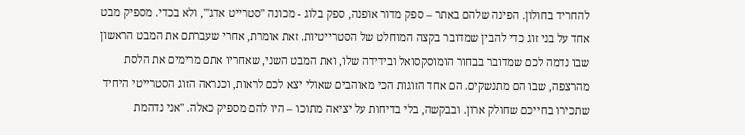להחריד בחולון. הפינה שלהם באתר – ספק מדור אופנה, ספק בלוג - מכונה "סטרייט אדג'", ולא בכדי. מספיק מבט אחד על בני זוג כדי להבין שמדובר בקצה המוחלט של הסטרייטיות. זאת אומרת, אחרי שעברתם את המבט הראשון שבו נדמה לכם שמדובר בבחור הומוסקסואל ובידידה שלו, ואת המבט השני, שאחריו אתם מרימים את הלסת מהרצפה, שבו הם מתנשקים. הם אחד הזוגות הכי מאוהבים שאולי יצא לכם לראות, וכנראה הזוג הסטרייטי היחיד שתכירו בחייכם שחולק ארון. ובבקשה, בלי בדיחות על יציאה מתוכו – היו להם מספיק כאלה. "אני נדהמת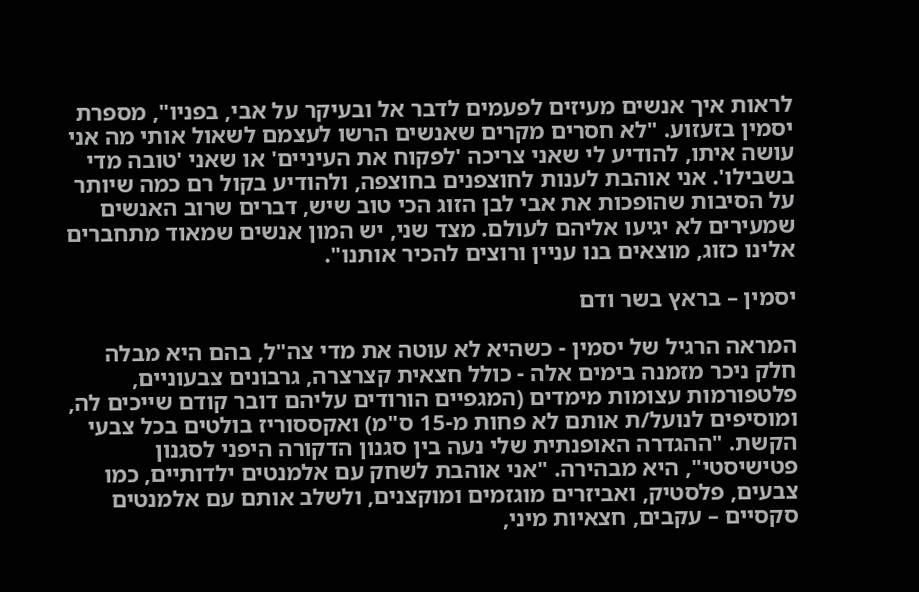לראות איך אנשים מעיזים לפעמים לדבר אל ובעיקר על אבי, בפניו", מספרת יסמין בזעזוע. "לא חסרים מקרים שאנשים הרשו לעצמם לשאול אותי מה אני עושה איתו, להודיע לי שאני צריכה 'לפקוח את העיניים' או שאני 'טובה מדי בשבילו'. אני אוהבת לענות לחוצפנים בחוצפה, ולהודיע בקול רם כמה שיותר על הסיבות שהופכות את אבי לבן הזוג הכי טוב שיש, דברים שרוב האנשים שמעירים לא יגיעו אליהם לעולם. מצד שני, יש המון אנשים שמאוד מתחברים אלינו כזוג, מוצאים בנו עניין ורוצים להכיר אותנו".

יסמין – בראץ בשר ודם

המראה הרגיל של יסמין - כשהיא לא עוטה את מדי צה"ל, בהם היא מבלה חלק ניכר מזמנה בימים אלה - כולל חצאית קצרצרה, גרבונים צבעוניים, פלטפורמות עצומות מימדים (המגפיים הורודים עליהם דובר קודם שייכים לה, ומוסיפים לנועל/ת אותם לא פחות מ-15 ס"מ) ואקססוריז בולטים בכל צבעי הקשת. "ההגדרה האופנתית שלי נעה בין סגנון הדקורה היפני לסגנון פטישיסטי", היא מבהירה. "אני אוהבת לשחק עם אלמנטים ילדותיים, כמו צבעים, פלסטיק, ואביזרים מוגזמים ומוקצנים, ולשלב אותם עם אלמנטים סקסיים – עקבים, חצאיות מיני,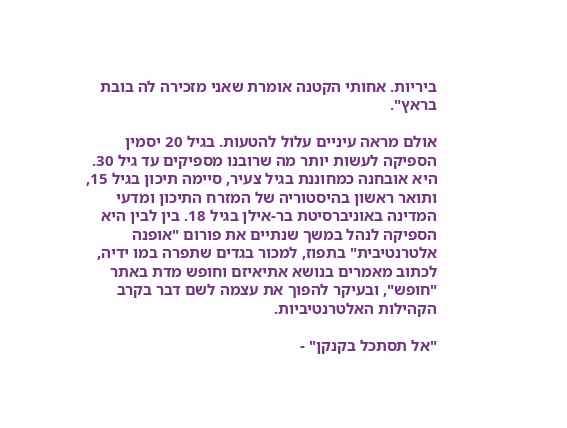ביריות. אחותי הקטנה אומרת שאני מזכירה לה בובת בראץ".

אולם מראה עיניים עלול להטעות. בגיל 20 יסמין הספיקה לעשות יותר מה שרובנו מספיקים עד גיל 30. היא אובחנה כמחוננת בגיל צעיר, סיימה תיכון בגיל 15, ותואר ראשון בהיסטוריה של המזרח התיכון ומדעי המדינה באוניברסיטת בר-אילן בגיל 18. בין לבין היא הספיקה לנהל במשך שנתיים את פורום "אופנה אלטרנטיבית" בתפוז, למכור בגדים שתפרה במו ידיה, לכתוב מאמרים בנושא אתיאיזם וחופש מדת באתר "חופש", ובעיקר להפוך את עצמה לשם דבר בקרב הקהילות האלטרנטיביות.

"אל תסתכל בקנקן" -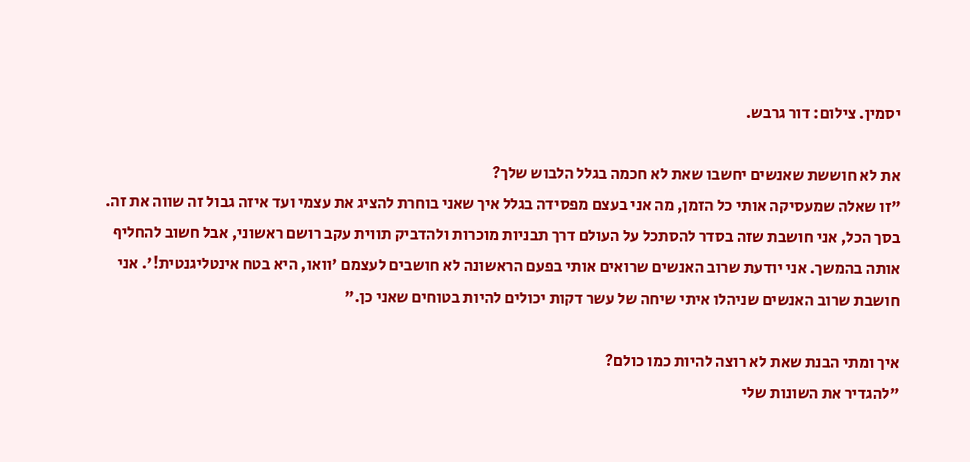יסמין. צילום: דור גרבש.

את לא חוששת שאנשים יחשבו שאת לא חכמה בגלל הלבוש שלך?
"זו שאלה שמעסיקה אותי כל הזמן, מה אני בעצם מפסידה בגלל איך שאני בוחרת להציג את עצמי ועד איזה גבול זה שווה את זה. בסך הכל, אני חושבת שזה בסדר להסתכל על העולם דרך תבניות מוכרות ולהדביק תווית עקב רושם ראשוני, אבל חשוב להחליף אותה בהמשך. אני יודעת שרוב האנשים שרואים אותי בפעם הראשונה לא חושבים לעצמם 'וואו, היא בטח אינטליגנטית!'. אני חושבת שרוב האנשים שניהלו איתי שיחה של עשר דקות יכולים להיות בטוחים שאני כן."

איך ומתי הבנת שאת לא רוצה להיות כמו כולם?
"להגדיר את השונות שלי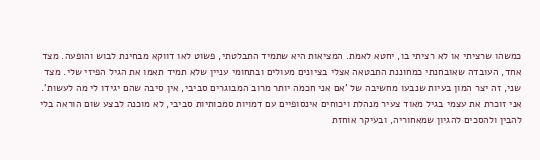כמשהו שרציתי או לא רציתי בו, יחטא לאמת. המציאות היא שתמיד התבלטתי, פשוט לאו דווקא מבחינת לבוש והופעה. מצד אחד, העובדה שאובחנתי כמחוננת התבטאה אצלי בציונים מעולים ובתחומי עניין שלא תמיד תאמו את הגיל הפיזי שלי. מצד שני, זה יצר המון בעיות שנבעו מחשיבה של 'אם אני חכמה יותר מרוב המבוגרים סביבי, אין סיבה שהם יגידו לי מה לעשות'. אני זוכרת את עצמי בגיל מאוד צעיר מנהלת ויכוחים אינסופיים עם דמויות סמכותיות סביבי, לא מוכנה לבצע שום הוראה בלי להבין ולהסכים להגיון שמאחוריה, ובעיקר אוחזת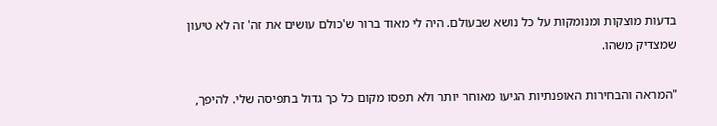בדעות מוצקות ומנומקות על כל נושא שבעולם. היה לי מאוד ברור ש'כולם עושים את זה' זה לא טיעון שמצדיק משהו.

"המראה והבחירות האופנתיות הגיעו מאוחר יותר ולא תפסו מקום כל כך גדול בתפיסה שלי. להיפך,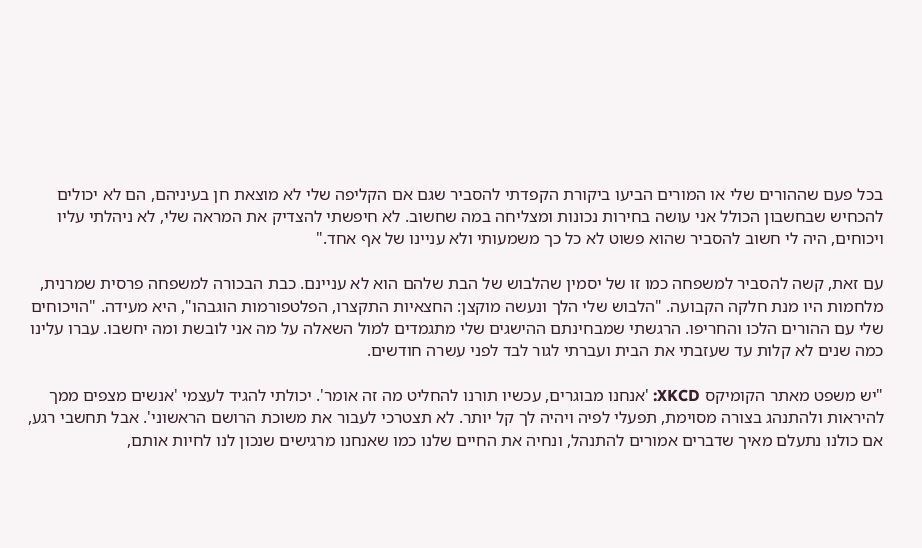בכל פעם שההורים שלי או המורים הביעו ביקורת הקפדתי להסביר שגם אם הקליפה שלי לא מוצאת חן בעיניהם, הם לא יכולים להכחיש שבחשבון הכולל אני עושה בחירות נכונות ומצליחה במה שחשוב. לא חיפשתי להצדיק את המראה שלי, לא ניהלתי עליו ויכוחים, היה לי חשוב להסביר שהוא פשוט לא כל כך משמעותי ולא עניינו של אף אחד."

עם זאת, קשה להסביר למשפחה כמו זו של יסמין שהלבוש של הבת שלהם הוא לא עניינם. כבת הבכורה למשפחה פרסית שמרנית, מלחמות היו מנת חלקה הקבועה. "הלבוש שלי הלך ונעשה מוקצן: החצאיות התקצרו, הפלטפורמות הוגבהו", היא מעידה. "הויכוחים שלי עם ההורים הלכו והחריפו. הרגשתי שמבחינתם ההישגים שלי מתגמדים למול השאלה על מה אני לובשת ומה יחשבו. עברו עלינו כמה שנים לא קלות עד שעזבתי את הבית ועברתי לגור לבד לפני עשרה חודשים.

"יש משפט מאתר הקומיקס XKCD: 'אנחנו מבוגרים, עכשיו תורנו להחליט מה זה אומר'. יכולתי להגיד לעצמי 'אנשים מצפים ממך להיראות ולהתנהג בצורה מסוימת, תפעלי לפיה ויהיה לך קל יותר. לא תצטרכי לעבור את משוכת הרושם הראשוני'. אבל תחשבי רגע, אם כולנו נתעלם מאיך שדברים אמורים להתנהל, ונחיה את החיים שלנו כמו שאנחנו מרגישים שנכון לנו לחיות אותם,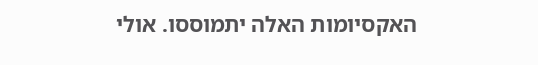האקסיומות האלה יתמוססו. אולי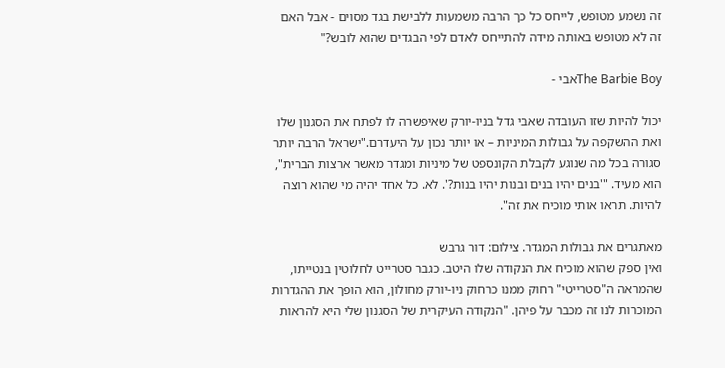זה נשמע מטופש, לייחס כל כך הרבה משמעות ללבישת בגד מסוים - אבל האם זה לא מטופש באותה מידה להתייחס לאדם לפי הבגדים שהוא לובש?"

The Barbie Boyאבי -

יכול להיות שזו העובדה שאבי גדל בניו-יורק שאיפשרה לו לפתח את הסגנון שלו ואת ההשקפה על גבולות המיניות – או יותר נכון על היעדרם."ישראל הרבה יותר סגורה בכל מה שנוגע לקבלת הקונספט של מיניות ומגדר מאשר ארצות הברית", הוא מעיד. "'בנים יהיו בנים ובנות יהיו בנות?'. לא. כל אחד יהיה מי שהוא רוצה להיות. תראו אותי מוכיח את זה".

מאתגרים את גבולות המגדר. צילום: דור גרבש
ואין ספק שהוא מוכיח את הנקודה שלו היטב. כגבר סטרייט לחלוטין בנטייתו, שהמראה ה"סטרייטי" רחוק ממנו כרחוק ניו-יורק מחולון, הוא הופך את ההגדרות המוכרות לנו זה מכבר על פיהן. "הנקודה העיקרית של הסגנון שלי היא להראות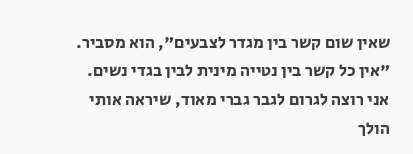שאין שום קשר בין מגדר לצבעים", הוא מסביר. "אין כל קשר בין נטייה מינית לבין בגדי נשים. אני רוצה לגרום לגבר גברי מאוד, שיראה אותי הולך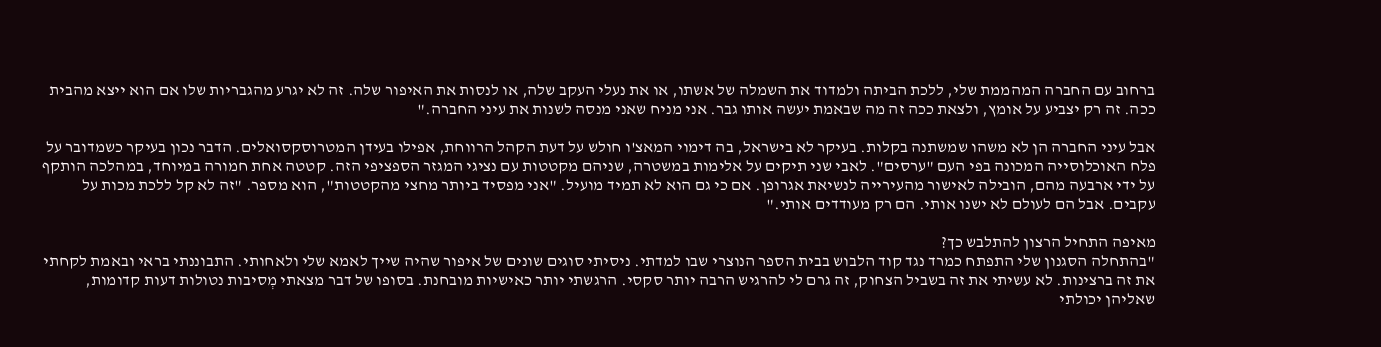ברחוב עם החברה המהממת שלי, ללכת הביתה ולמדוד את השמלה של אשתו, או את נעלי העקב שלה, או לנסות את האיפור שלה. זה לא יגרע מהגבריות שלו אם הוא ייצא מהבית ככה. זה רק יצביע על אומץ, ולצאת ככה זה מה שבאמת יעשה אותו גבר. אני מניח שאני מנסה לשנות את עיני החברה."

אבל עיני החברה הן לא משהו שמשתנה בקלות. בעיקר לא בישראל, בה דימוי המאצ'ו חולש על דעת הקהל הרווחת, אפילו בעידן המטרוסקסואלים. הדבר נכון בעיקר כשמדובר על פלח האוכלוסייה המכונה בפי העם "ערסים". לאבי שני תיקים על אלימות במשטרה, שניהם מקטטות עם נציגי המגזר הספציפי הזה. קטטה אחת חמורה במיוחד, במהלכה הותקף על ידי ארבעה מהם, הובילה לאישור מהעירייה לנשיאת אגרופן. אם כי גם הוא לא תמיד מועיל. "אני מפסיד ביותר מחצי מהקטטות", הוא מספר. "זה לא קל ללכת מכות על עקבים. אבל הם לעולם לא ישנו אותי. הם רק מעודדים אותי."

מאיפה התחיל הרצון להתלבש כך?
"בהתחלה הסגנון שלי התפתח כמרד נגד קוד הלבוש בבית הספר הנוצרי שבו למדתי. ניסיתי סוגים שונים של איפור שהיה שייך לאמא שלי ולאחותי. התבוננתי בראי ובאמת לקחתי את זה ברצינות. לא עשיתי את זה בשביל הצחוק, זה גרם לי להרגיש הרבה יותר סקסי. הרגשתי יותר כאישיות מובחנת. בסופו של דבר מצאתי מְסיבות נטולות דעות קדומות, שאליהן יכולתי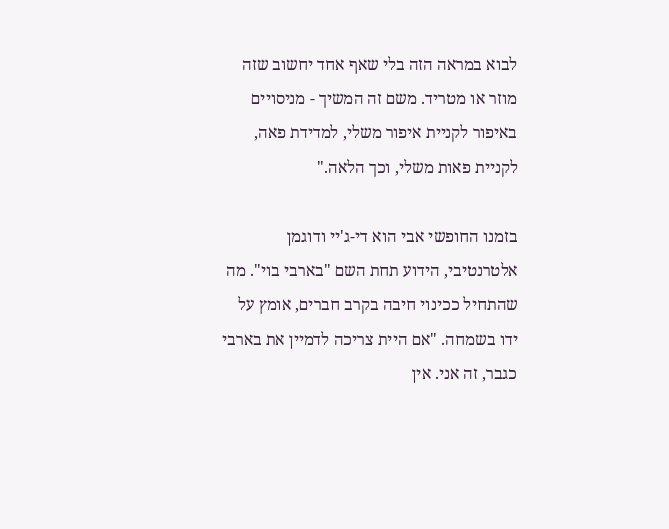לבוא במראה הזה בלי שאף אחד יחשוב שזה מוזר או מטריד. משם זה המשיך - מניסויים באיפור לקניית איפור משלי, למדידת פאה, לקניית פאות משלי, וכך הלאה."

בזמנו החופשי אבי הוא די-ג'יי ודוגמן אלטרנטיבי, הידוע תחת השם "בארבי בוי". מה שהתחיל ככינוי חיבה בקרב חברים, אומץ על ידו בשמחה. "אם היית צריכה לדמיין את בארבי כגבר, זה אני. אין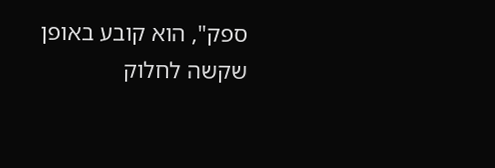ספק", הוא קובע באופן שקשה לחלוק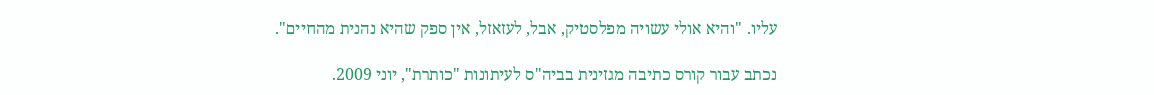עליו. "והיא אולי עשויה מפלסטיק, אבל, לעזאזל, אין ספק שהיא נהנית מהחיים".

נכתב עבור קורס כתיבה מגזינית בביה"ס לעיתונות "כותרת", יוני 2009.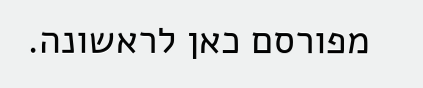מפורסם כאן לראשונה.